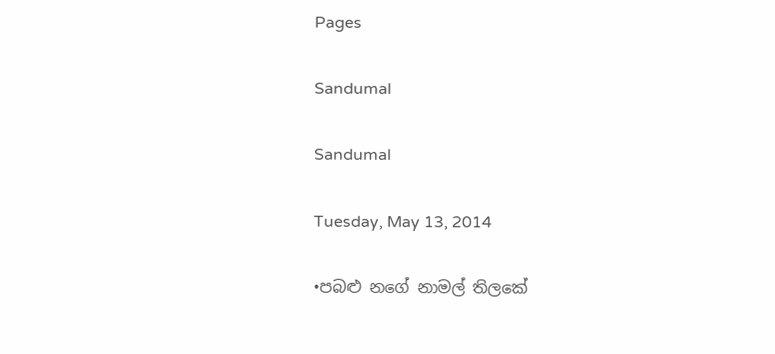Pages

Sandumal

Sandumal

Tuesday, May 13, 2014

•පබළු නගේ නාමල් තිලකේ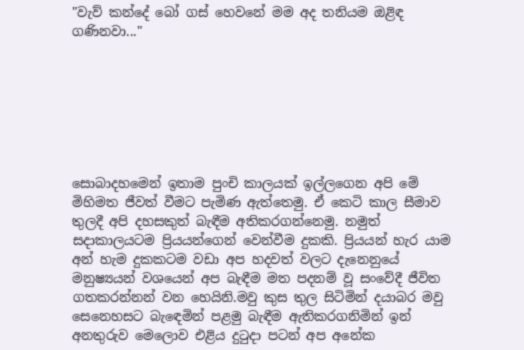"වැව් කන්දේ බෝ ගස් හෙවනේ මම අද තනියම ඔළිඳ ගණිනවා..."







සොබාදහමෙන් ඉතාම පුංචි කාලයක් ඉල්ලගෙන අපි මේ මිහිමත ජීවත් වීමට පැමිණ ඇත්තෙමු. ඒ කෙටි කාල සීමාව තුලදී අපි දහසකුත් බැඳීම අතිකරගන්නෙමු. නමුත් සදාකාලයටම ප්‍රියයන්ගෙන් වෙන්වීම දුකකි. ප්‍රියයන් හැර යාම අන් හැම දුකකටම වඩා අප හදවත් වලට දැනෙනුයේ මනුෂ්‍යයන් වශයෙන් අප බැඳීම මත පදනම් වූ සංවේදී ජීවිත ගතකරන්නන් වන හෙයිනි.මවු කුස තුල සිටිමින් දයාබර මවු සෙනෙහසට බැඳෙමින් පළමු බැඳීම ඇතිකරගනිමින් ඉන් අනතුරුව මෙලොව එළිය දුටුදා පටන් අප අනේක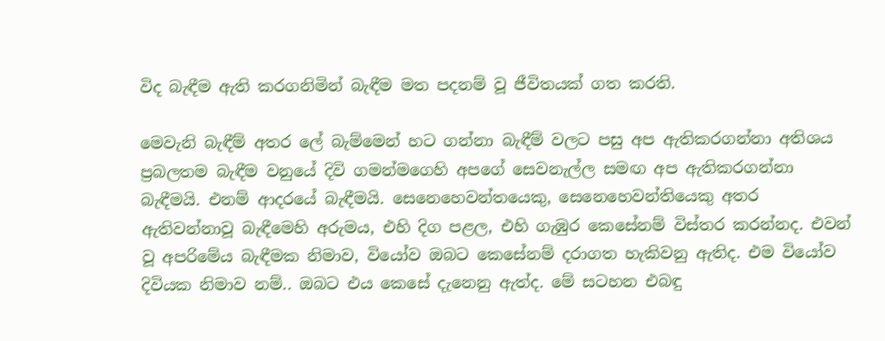විද බැඳීම ඇති කරගනිමින් බැඳීම මත පදනම් වූ ජීවිතයක් ගත කරති.

මෙවැනි බැඳීම් අතර ලේ බැම්මෙන් හට ගන්නා බැඳීම් වලට පසු අප ඇතිකරගන්නා අතිශය ප්‍රබලතම බැඳීම වනුයේ දිවි ගමන්මගෙහි අපගේ සෙවනැල්ල සමඟ අප ඇතිකරගන්නා බැඳීමයි. එනම් ආදරයේ බැඳීමයි. සෙනෙහෙවන්තයෙකු, සෙනෙහෙවන්තියෙකු අතර ඇතිවන්නාවූ බැඳීමෙහි අරුමය, එහි දිග පළල, එහි ගැඹුර කෙසේනම් විස්තර කරන්නද. එවන් වූ අපරිමේය බැඳීමක නිමාව, වියෝව ඔබට කෙසේනම් දරාගත හැකිවනු ඇතිද. එම වියෝව දිවියක නිමාව නම්.. ඔබට එය කෙසේ දැනෙනු ඇත්ද. මේ සටහන එබඳු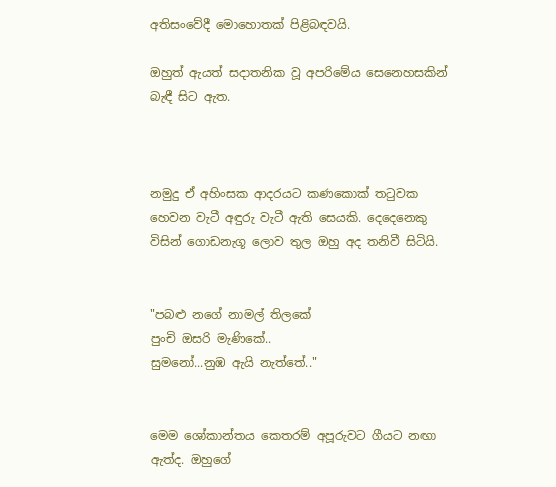අතිසංවේදී මොහොතක් පිළිබඳවයි.

ඔහුත් ඇයත් සදාතනික වූ අපරිමේය සෙනෙහසකින් බැඳී සිට ඇත.



නමුදු ඒ අහිංසක ආදරයට කණකොක් තටුවක හෙවන වැටී අඳුරු වැටී ඇති සෙයකි. දෙදෙනෙකු විසින් ගොඩනැගූ ලොව තුල ඔහු අද තනිවී සිටියි.


"පබළු නගේ නාමල් තිලකේ
පුංචි ඔසරි මැණිකේ..
සුමනෝ...නුඹ ඇයි නැත්තේ.."


මෙම ශෝකාන්තය කෙතරම් අපූරුවට ගීයට නඟා ඇත්ද. ඔහුගේ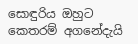සොඳුරිය ඔහුට කෙතරම් අගනේදැයි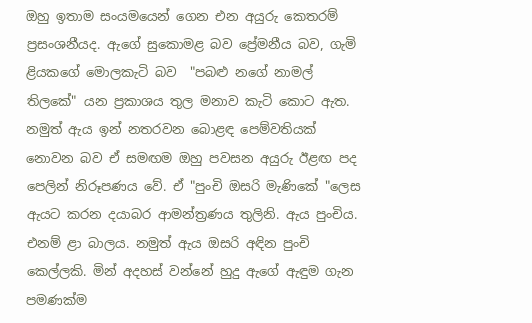ඔහු ඉතාම සංයමයෙන් ගෙන එන අයුරු කෙතරම් ප්‍රසංශනීයද. ඇගේ සුකොමළ බව ප්‍රේමනීය බව, ගැමි ළියකගේ මොලකැටි බව  "පබළු නගේ නාමල් තිලකේ" යන ප්‍රකාශය තුල මනාව කැටි කොට ඇත. නමුත් ඇය ඉන් නතරවන බොළඳ පෙම්වතියක් නොවන බව ඒ සමඟම ඔහු පවසන අයුරු ඊළඟ පද පෙලින් නිරූපණය වේ. ඒ "පුංචි ඔසරි මැණිකේ "ලෙස ඇයට කරන දයාබර ආමන්ත්‍රණය තුලිනි. ඇය පුංචිය. එනම් ළා බාලය. නමුත් ඇය ඔසරි අඳින පුංචි කෙල්ලකි. මින් අදහස් වන්නේ හුදු ඇගේ ඇඳුම ගැන පමණක්ම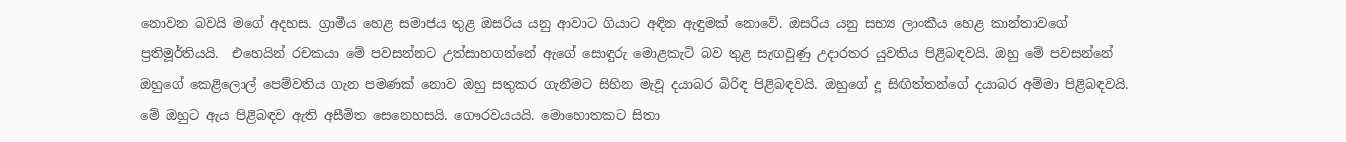නොවන බවයි මගේ අදහස. ග්‍රාමීය හෙළ සමාජය තුළ ඔසරිය යනු ආවාට ගියාට අඳින ඇඳුමක් නොවේ. ඔසරිය යනු සභ්‍ය ලාංකීය හෙළ කාන්තාවගේ ප්‍රතිමූර්තියයි.  එහෙයින් රචකයා මේ පවසන්නට උත්සාහගන්නේ ඇගේ සොඳුරු මොළකැටි බව තුළ සැඟවුණු උදාරතර යුවතිය පිළිබඳවයි. ඔහු මේ පවසන්නේ ඔහුගේ කෙළිලොල් පෙම්වතිය ගැන පමණක් නොව ඔහු සතුකර ගැනීමට සිහින මැවූ දයාබර බිරිඳ පිළිබඳවයි. ඔහුගේ දූ සිඟිත්තන්ගේ දයාබර අම්මා පිළිබඳවයි. මේ ඔහුට ඇය පිළිබඳව ඇති අසීමිත සෙනෙහසයි. ගෞරවයයයි. මොහොතකට සිතා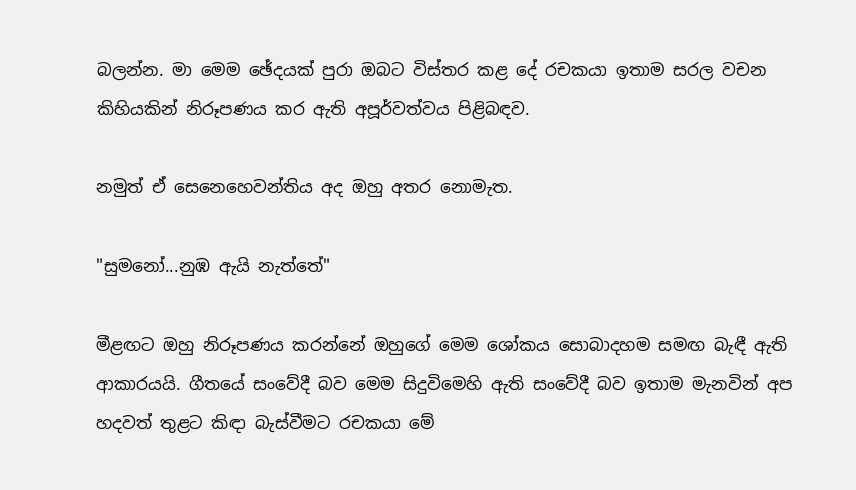බලන්න. මා මෙම ඡේදයක් පුරා ඔබට විස්තර කළ දේ රචකයා ඉතාම සරල වචන කිහියකින් නිරූපණය කර ඇති අපූර්වත්වය පිළිබඳව.

නමුත් ඒ සෙනෙහෙවන්තිය අද ඔහු අතර නොමැත.

"සුමනෝ...නුඹ ඇයි නැත්තේ"

මීළඟට ඔහු නිරූපණය කරන්නේ ඔහුගේ මෙම ශෝකය සොබාදහම සමඟ බැඳී ඇති ආකාරයයි. ගීතයේ සංවේදී බව මෙම සිදුවිමෙහි ඇති සංවේදී බව ඉතාම මැනවින් අප හදවත් තුළට කිඳා බැස්වීමට රචකයා මේ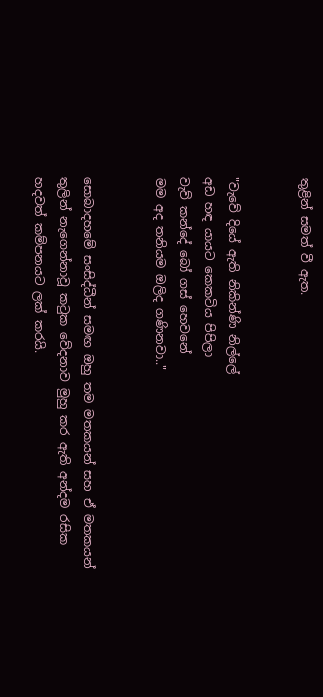තුළින් සමත් වී ඇත.


"වැවේ දියේ ඇති නිකින්ණි නිල්ලේ
අඩ හඳ යායට කෙකටිය පිපිලා
වැව් කන්දේ බෝ ගස් හෙවනේ
මම අද තනියම ඔලිද ගණිනවා.."


සොබාදහමේ සංසිද්ධීන් සමඟ ඔහු තම මතකයන් සහ ඒ මතකයන් තුලින් නැගෙන්නාවූ කටුක වේදනාව මුහු කර ඇති අන්දම රසික හදවත් කම්පනයට ලක් කරයි.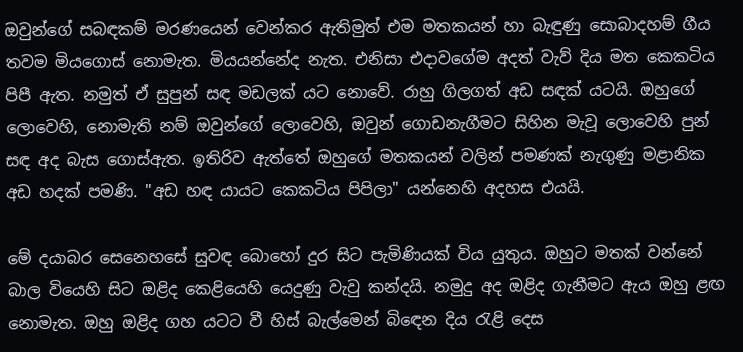ඔවුන්ගේ සබඳකම් මරණයෙන් වෙන්කර ඇතිමුත් එම මතකයන් හා බැඳුණු සොබාදහම් ගීය තවම මියගොස් නොමැත. මියයන්නේද නැත. එනිසා එදාවගේම අදත් වැව් දිය මත කෙකටිය පිපී ඇත. නමුත් ඒ සුපුන් සඳ මඩලක් යට නොවේ. රාහු ගිලගත් අඩ සඳක් යටයි. ඔහුගේ ලොවෙහි, නොමැති නම් ඔවුන්ගේ ලොවෙහි, ඔවුන් ගොඩනැගීමට සිහින මැවූ ලොවෙහි පුන් සඳ අද බැස ගොස්ඇත. ඉතිරිව ඇත්තේ ඔහුගේ මතකයන් වලින් පමණක් නැගුණු මළානික අඩ හදක් පමණි. "අඩ හඳ යායට කෙකටිය පිපිලා" යන්නෙහි අදහස එයයි.

මේ දයාබර සෙනෙහසේ සුවඳ බොහෝ දුර සිට පැමිණියක් විය යුතුය. ඔහුට මතක් වන්නේ බාල වියෙහි සිට ඔළිද කෙළියෙහි යෙදුණු වැවු කන්දයි. නමුදු අද ඔළිද ගැනීමට ඇය ඔහු ළඟ නොමැත. ඔහු ඔළිද ගහ යටට වී හිස් බැල්මෙන් බිඳෙන දිය රැළි දෙස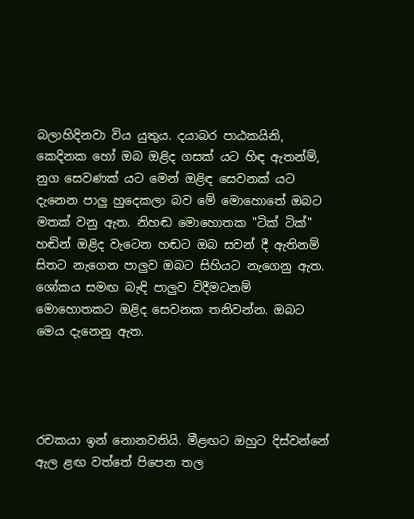බලාහිදිනවා විය යුතුය. දයාබර පාඨකයිනි, කෙදිනක හෝ ඔබ ඔළිද ගසක් යට හිඳ ඇතන්ම්, නුග සෙවණක් යට මෙන් ඔළිඳ සෙවනක් යට දැනෙන පාලු හුදෙකලා බව මේ මොහොතේ ඔබට මතක් වනු ඇත. නිහඬ මොහොතක "ටික් ටික්" හඬින් ඔළිද වැටෙන හඬට ඔබ සවන් දී ඇතිනම් සිතට නැගෙන පාලුව ඔබට සිහියට නැගෙනු ඇත. ශෝකය සමඟ බැඳි පාලුව විදීමටනම් මොහොතකට ඔළිද සෙවනක තනිවන්න. ඔබට මෙය දැනෙනු ඇත.




රචකයා ඉන් නොනවතියි. මීළඟට ඔහුට දිස්වන්නේ ඇල ළඟ වත්තේ පිපෙන තල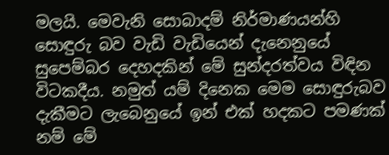මලයි. මෙවැනි සොබාදම් නිර්මාණයන්හි සොඳුරු බව වැඩි වැඩියෙන් දැනෙනුයේ සුපෙම්බර දෙහදකින් මේ සුන්දරත්වය විඳින විටකදීය. නමුත් යම් දිනෙක මෙම සොඳුරුබව දැකීමට ලැබෙනුයේ ඉන් එක් හදකට පමණක් නම් මේ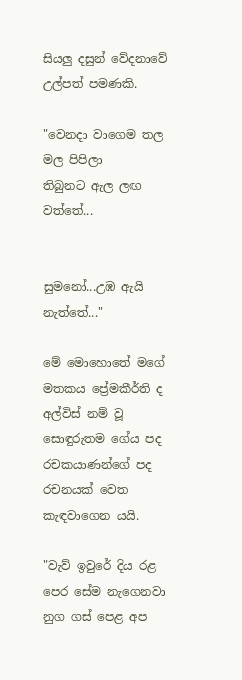සියලු දසුන් වේදනාවේ උල්පත් පමණකි.

"වෙනදා වාගෙම තල මල පිපිලා
තිබුනට ඇල ලඟ වත්තේ...


සුමනෝ...උඹ ඇයි නැත්තේ..."

මේ මොහොතේ මගේ මතකය ප්‍රේමකීර්ති ද අල්විස් නම් වූ සොඳුරුතම ගේය පද රචකයාණන්ගේ පද රචනයක් වෙත කැඳවාගෙන යයි.

"වැව් ඉවුරේ දිය රළ පෙර සේම නැගෙනවා
නුග ගස් පෙළ අප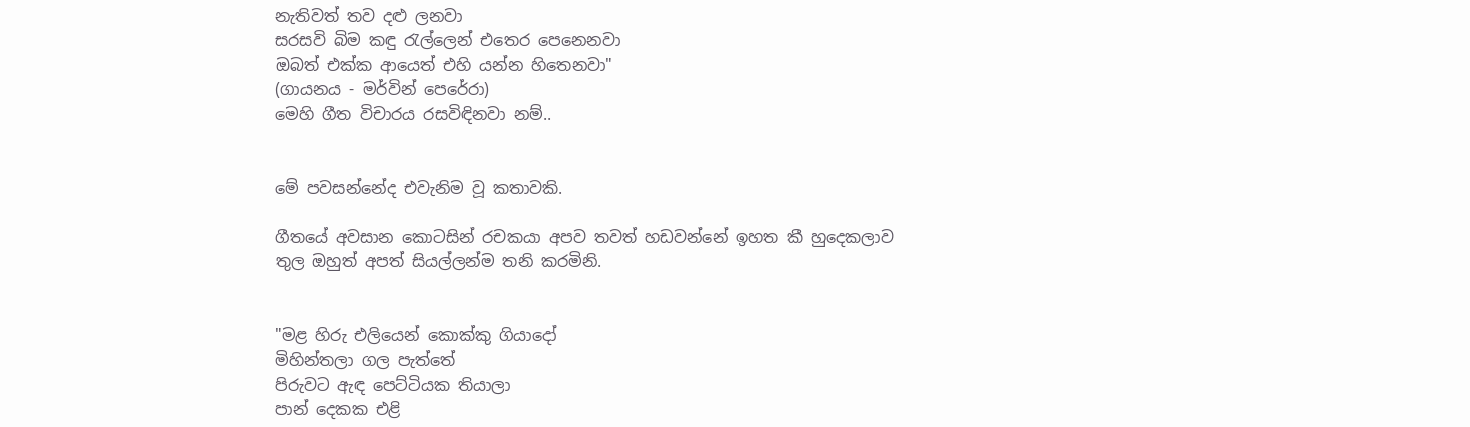නැතිවත් තව දළු ලනවා
සරසවි බිම කඳු රැල්ලෙන් එතෙර පෙනෙනවා
ඔබත් එක්ක ආයෙත් එහි යන්න හිතෙනවා"
(ගායනය - මර්වින් පෙරේරා)
මෙහි ගීත විචාරය රසවිඳිනවා නම්..


මේ පවසන්නේද එවැනිම වූ කතාවකි.

ගීතයේ අවසාන කොටසින් රචකයා අපව තවත් හඩවන්නේ ඉහත කී හුදෙකලාව තුල ඔහුත් අපත් සියල්ලන්ම තනි කරමිනි.


"මළ හිරු එලියෙන් කොක්කු ගියාදෝ
මිහින්තලා ගල පැත්තේ
පිරුවට ඇඳ පෙට්ටියක තියාලා
පාන් දෙකක එළි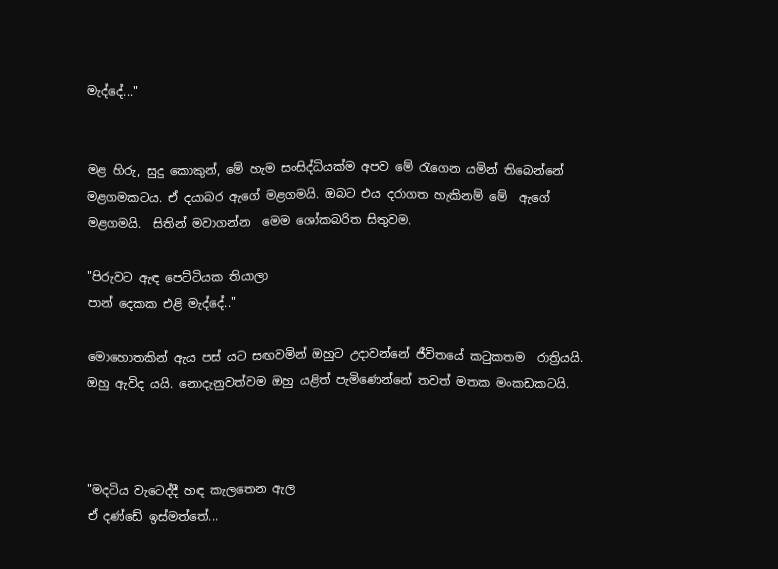මැද්දේ..."


මළ හිරු, සුදු කොකුන්, මේ හැම සංසිද්ධියක්ම අපව මේ රැගෙන යමින් තිබෙන්නේ මළගමකටය. ඒ දයාබර ඇගේ මළගමයි. ඔබට එය දරාගත හැකිනම් මේ  ඇගේ මළගමයි.  සිතින් මවාගන්න  මෙම ශෝකබරිත සිතුවම.

"පිරුවට ඇඳ පෙට්ටියක තියාලා
පාන් දෙකක එළි මැද්දේ.."

මොහොතකින් ඇය පස් යට සඟවමින් ඔහුට උදාවන්නේ ජීවිතයේ කටුකතම  රාත්‍රියයි. ඔහු ඇවිද යයි. නොදැනුවත්වම ඔහු යළිත් පැමිණෙන්නේ තවත් මතක මංකඩකටයි.



"මදටිය වැටෙද්දී හඳ කැලතෙන ඇල
ඒ දණ්ඩේ ඉස්මත්තේ...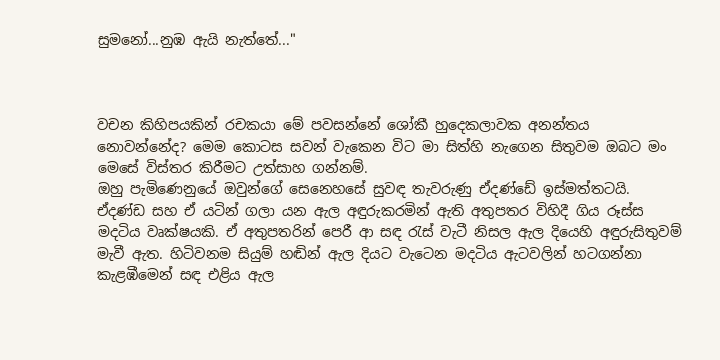සුමනෝ...නුඹ ඇයි නැත්තේ..."



වචන කිහිපයකින් රචකයා මේ පවසන්නේ ශෝකී හුදෙකලාවක අනන්තය නොවන්නේද? මෙම කොටස සවන් වැකෙන විට මා සිත්හි නැගෙන සිතුවම ඔබට මං මෙසේ විස්තර කිරීමට උත්සාහ ගන්නම්.
ඔහු පැමිණෙනුයේ ඔවුන්ගේ සෙනෙහසේ සුවඳ තැවරුණු ඒදණ්ඩේ ඉස්මත්තටයි. ඒදණ්ඩ සහ ඒ යටින් ගලා යන ඇල අඳුරුකරමින් ඇති අතුපතර විහිදී ගිය රූස්ස මදටිය වෘක්ෂයකි. ඒ අතුපතරින් පෙරී ආ සඳ රැස් වැටී නිසල ඇල දියෙහි අඳුරුසිතුවම් මැවී ඇත. හිටිවනම සියුම් හඬින් ඇල දියට වැටෙන මදටිය ඇටවලින් හටගන්නා කැළඹීමෙන් සඳ එළිය ඇල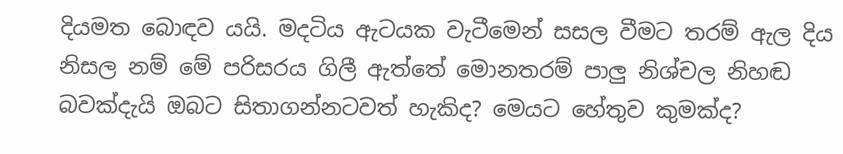දියමත බොඳව යයි. මදටිය ඇටයක වැටීමෙන් සසල වීමට තරම් ඇල දිය නිසල නම් මේ පරිසරය ගිලී ඇත්තේ මොනතරම් පාලු නිශ්චල නිහඬ බවක්දැයි ඔබට සිතාගන්නටවත් හැකිද? මෙයට හේතුව කුමක්ද?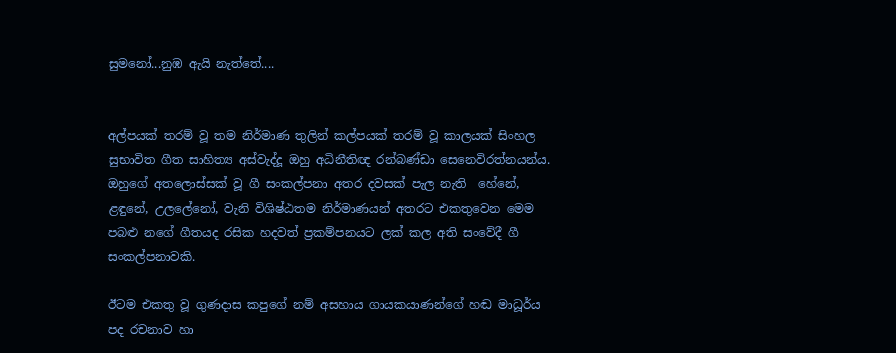සුමනෝ...නුඹ ඇයි නැත්තේ....


අල්පයක් තරම් වූ තම නිර්මාණ තුලින් කල්පයක් තරම් වූ කාලයක් සිංහල සුභාවිත ගීත සාහිත්‍ය අස්වැද්දූ ඔහු අධිනීතිඥ රන්බණ්ඩා සෙනෙවිරත්නයන්ය. ඔහුගේ අතලොස්සක් වූ ගී සංකල්පනා අතර දවසක් පැල නැති  හේනේ,  ළඳුනේ, උලලේනෝ, වැනි විශිෂ්ඨතම නිර්මාණයන් අතරට එකතුවෙන මෙම පබළු නගේ ගීතයද රසික හදවත් ප්‍රකම්පනයට ලක් කල අති සංවේදී ගී සංකල්පනාවකි.

ඊටම එකතු වූ ගුණදාස කපුගේ නම් අසහාය ගායකයාණන්ගේ හඬ මාධූර්ය පද රචනාව හා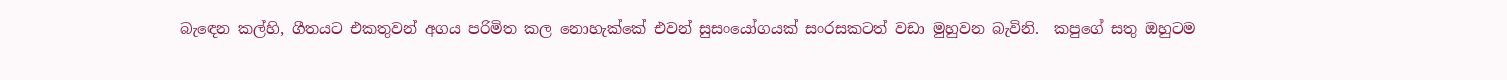බැඳෙන කල්හි, ගීතයට එකතුවන් අගය පරිමිත කල නොහැක්කේ එවන් සුසංයෝගයක් සංරසකටත් වඩා මුහුවන බැවිනි.  කපුගේ සතු ඔහුටම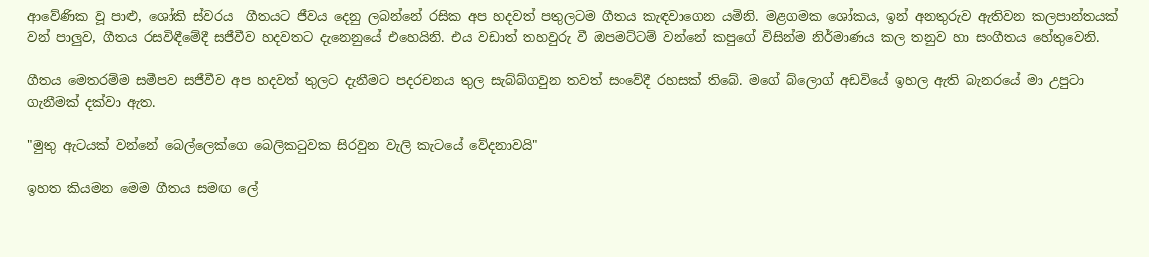ආවේණික වූ පාළු, ශෝකි ස්වරය  ගීතයට ජීවය දෙනු ලබන්නේ රසික අප හදවත් පතුලටම ගීතය කැඳවාගෙන යමිනි. මළගමක ශෝකය, ඉන් අනතුරුව ඇතිවන කලපාන්තයක් වන් පාලුව, ගීතය රසවිඳීමේදී සජීවීව හදවතට දැනෙනුයේ එහෙයිනි. එය වඩාත් තහවුරු වී ඔපමට්ටම් වන්නේ කපුගේ විසින්ම නිර්මාණය කල තනුව හා සංගීතය හේතුවෙනි.

ගීතය මෙතරම්ම සමීපව සජීවීව අප හදවත් තුලට දැනීමට පදරචනය තුල සැබ්බ්ගවුන තවත් සංවේදී රහසක් තිබේ. මගේ බ්ලොග් අඩවියේ ඉහල ඇති බැනරයේ මා උපුටා ගැනීමක් දක්වා ඇත.

"මුතු ඇටයක් වන්නේ බෙල්ලෙක්ගෙ බෙලිකටුවක සිරවුන වැලි කැටයේ වේදනාවයි"

ඉහත කියමන මෙම ගීතය සමඟ ලේ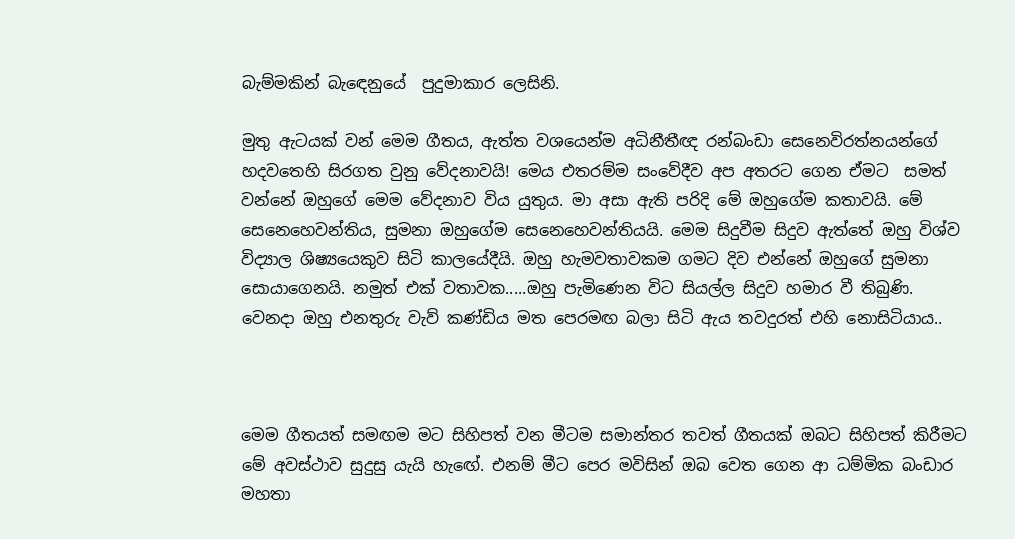බැම්මකින් බැඳෙනුයේ  පුදුමාකාර ලෙසිනි.

මුතු ඇටයක් වන් මෙම ගීතය, ඇත්ත වශයෙන්ම අධිනීතීඥ රන්බංඩා සෙනෙවිරත්නයන්ගේ හදවතෙහි සිරගත වුනු වේදනාවයි! මෙය එතරම්ම සංවේදීව අප අතරට ගෙන ඒමට  සමත් වන්නේ ඔහුගේ මෙම වේදනාව විය යුතුය. මා අසා ඇති පරිදි මේ ඔහුගේම කතාවයි. මේ සෙනෙහෙවන්තිය, සුමනා ඔහුගේම සෙනෙහෙවන්තියයි. මෙම සිදුවීම සිදුව ඇත්තේ ඔහු විශ්ව විද්‍යාල ශිෂ්‍යයෙකුව සිටි කාලයේදීයි. ඔහු හැමවතාවකම ගමට දිව එන්නේ ඔහුගේ සුමනා සොයාගෙනයි. නමුත් එක් වතාවක.....ඔහු පැමිණෙන විට සියල්ල සිදුව හමාර වී තිබුණි. වෙනදා ඔහු එනතුරු වැව් කණ්ඩිය මත පෙරමඟ බලා සිටි ඇය තවදුරත් එහි නොසිටියාය..



මෙම ගීතයත් සමඟම මට සිහිපත් වන මීටම සමාන්තර තවත් ගීතයක් ඔබට සිහිපත් කිරීමට මේ අවස්ථාව සුදුසු යැයි හැඟේ. එනම් මීට පෙර මවිසින් ඔබ වෙත ගෙන ආ ධම්මික බංඩාර මහතා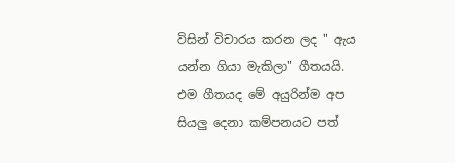විසින් විචාරය කරන ලද " ඇය යන්න ගියා මැකිලා" ගීතයයි.  එම ගීතයද මේ අයුරින්ම අප සියලු දෙනා කම්පනයට පත්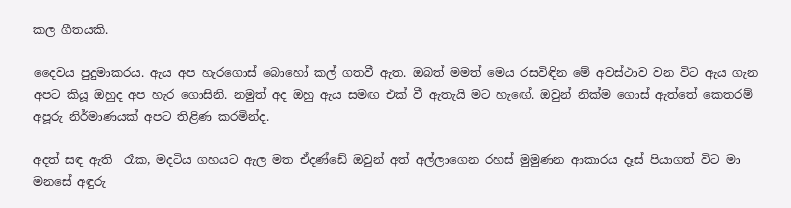කල ගීතයකි.

දෛවය පුදුමාකරය. ඇය අප හැරගොස් බොහෝ කල් ගතවී ඇත. ඔබත් මමත් මෙය රසවිඳින මේ අවස්ථාව වන විට ඇය ගැන අපට කියූ ඔහුද අප හැර ගොසිනි. නමුත් අද ඔහු ඇය සමඟ එක් වී ඇතැයි මට හැඟේ. ඔවුන් නික්ම ගොස් ඇත්තේ කෙතරම් අපූරු නිර්මාණයක් අපට තිළිණ කරමින්ද.

අදත් සඳ ඇති  රෑක, මදටිය ගහයට ඇල මත ඒදණ්ඩේ ඔවුන් අත් අල්ලාගෙන රහස් මුමුණන ආකාරය දෑස් පියාගත් විට මා මනසේ අඳුරු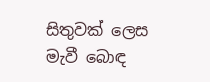සිතුවක් ලෙස මැවී බොඳ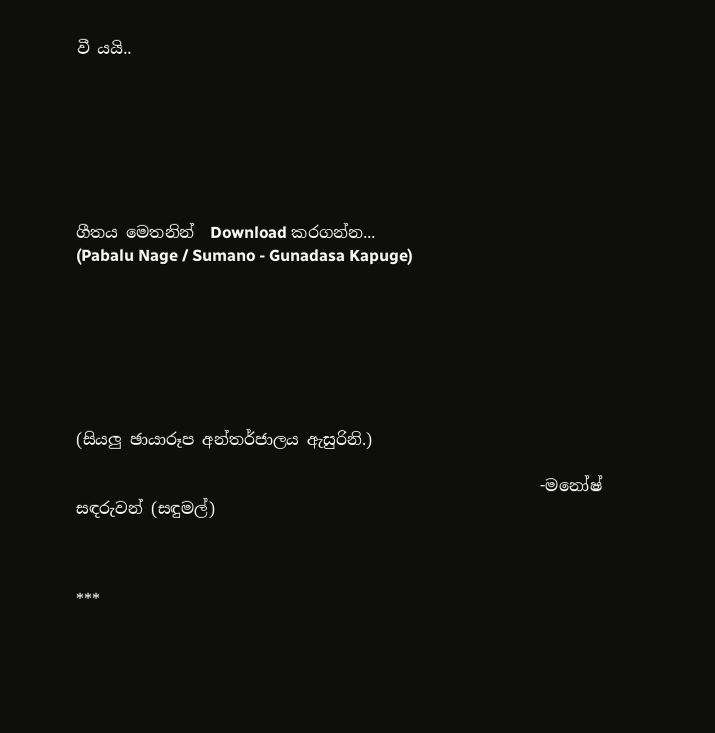වී යයි..







ගීතය මෙතනින්  Download කරගන්න...
(Pabalu Nage / Sumano - Gunadasa Kapuge)







(සියලු ඡායාරූප අන්තර්ජාලය ඇසුරිනි.)

                                                          -මනෝෂ් සඳරුවන් (සඳුමල්)



***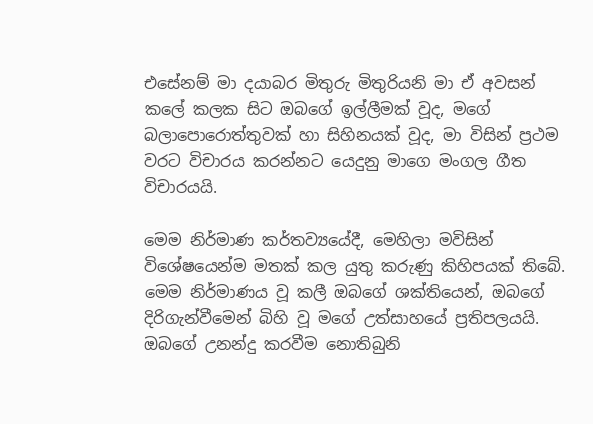එසේනම් මා දයාබර මිතුරු මිතුරියනි මා ඒ අවසන් කලේ කලක සිට ඔබගේ ඉල්ලීමක් වූද, මගේ බලාපොරොත්තුවක් හා සිහිනයක් වූද, මා විසින් ප්‍රථම වරට විචාරය කරන්නට යෙදුනු මාගෙ මංගල ගීත විචාරයයි.

මෙම නිර්මාණ කර්තව්‍යයේදී, මෙහිලා මවිසින් විශේෂයෙන්ම මතක් කල යුතු කරුණු කිහිපයක් තිබේ. මෙම නිර්මාණය වූ කලී ඔබගේ ශක්තියෙන්, ඔබගේ දිරිගැන්වීමෙන් බිහි වූ මගේ උත්සාහයේ ප්‍රතිපලයයි. ඔබගේ උනන්දු කරවීම නොතිබුනි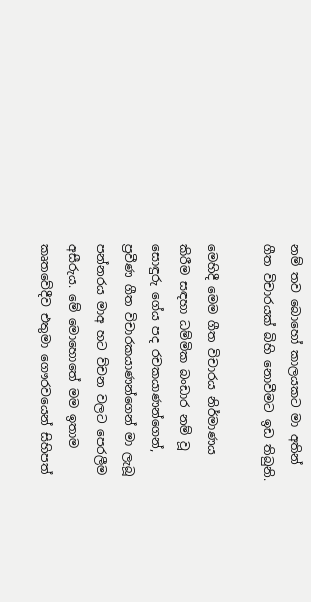නම් තව බොහෝ කාලයකට මා අතින් ගීත විචාරයක් බිහි නොවීමට ඉඩ තිබුනි.

මෙහිදී මෙම ගීත විචාරය නිර්මාණය කිරීම සඳහා ධම්මික බංඩාර නම් වූ සොඳුරු ගේය පද රචකයාණන්ගෙන්, ප්‍රවීණ ගීත විචාරකයාණන්ගෙන් මා ලැබූ පන්නරය මාඅ හට ව්චන වලට පෙරලීම අසීරුය. මේ මොහොතේ මම ඉතාම කෘතවේදීව එතුමා ගෞරවයෙන් සිහිපත්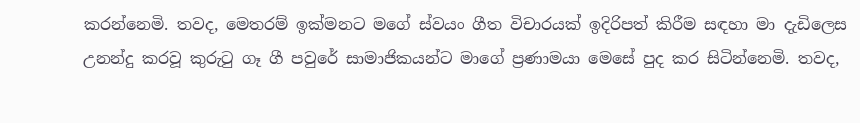කරන්නෙමි. තවද, මෙතරම් ඉක්මනට මගේ ස්වයං ගීත විචාරයක් ඉදිරිපත් කිරීම සඳහා මා දැඩිලෙස උනන්දු කරවූ කුරුටු ගෑ ගී පවුරේ සාමාජිකයන්ට මාගේ ප්‍රණාමයා මෙසේ පුද කර සිටින්නෙමි. තවද,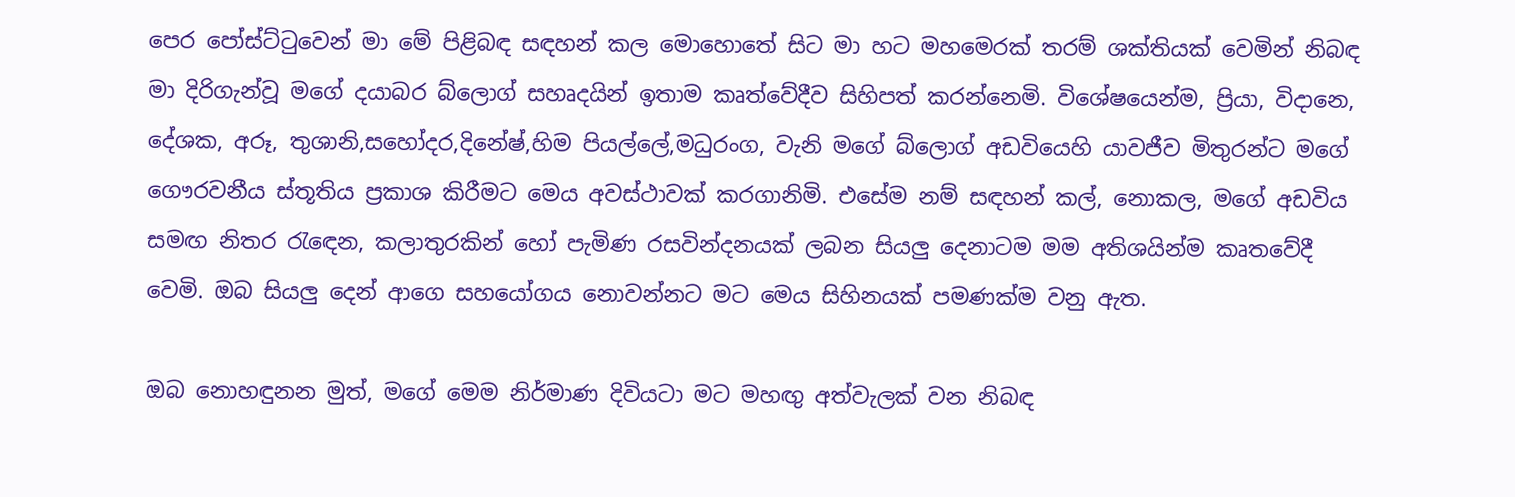පෙර පෝස්ට්ටුවෙන් මා මේ පිළිබඳ සඳහන් කල මොහොතේ සිට මා හට මහමෙරක් තරම් ශක්තියක් වෙමින් නිබඳ මා දිරිගැන්වූ මගේ දයාබර බ්ලොග් සහෘදයින් ඉතාම කෘත්වේදීව සිහිපත් කරන්නෙමි. විශේෂයෙන්ම, ප්‍රියා, විදානෙ, දේශක, අරූ, තුශානි,සහෝදර,දිනේෂ්,හිම පියල්ලේ,මධුරංග, වැනි මගේ බ්ලොග් අඩවියෙහි යාවජීව මිතුරන්ට මගේ ගෞරවනීය ස්තූතිය ප්‍රකාශ කිරීමට මෙය අවස්ථාවක් කරගානිමි. එසේම නම් සඳහන් කල්, නොකල, මගේ අඩවිය සමඟ නිතර රැඳෙන, කලාතුරකින් හෝ පැමිණ රසවින්දනයක් ලබන සියලු දෙනාටම මම අතිශයින්ම කෘතවේදී වෙමි. ඔබ සියලු දෙන් ආගෙ සහයෝගය නොවන්නට මට මෙය සිහිනයක් පමණක්ම වනු ඇත.

ඔබ නොහඳුනන මුත්, මගේ මෙම නිර්මාණ දිවියටා මට මහඟු අත්වැලක් වන නිබඳ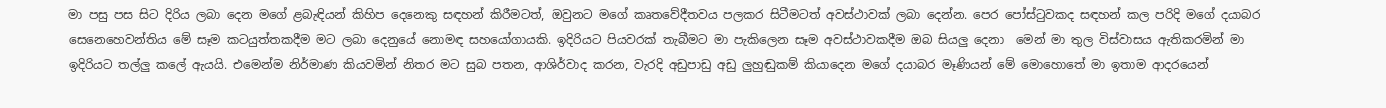මා පසු පස සිට දිරිය ලබා දෙන මගේ ළබැඳියන් කිහිප දෙනෙකු සඳහන් කිරීමටත්, ඔවුනට මගේ කෘතවේදීතවය පලකර සිටීමටත් අවස්ථාවක් ලබා දෙන්න. පෙර පෝස්ටුවකද සඳහන් කල පරිදි මගේ දයාබර සෙනෙහෙවන්තිය මේ සෑම කටයුත්තකදීම මට ලබා දෙනුයේ නොමඳ සහයෝගායකි. ඉදිරියට පියවරක් තැබීමට මා පැකිලෙන සෑම අවස්ථාවකදීම ඔබ සියලු දෙනා  මෙන් මා තුල විස්වාසය ඇතිකරමින් මා ඉදිරියට තල්ලු කලේ ඇයයි. එමෙන්ම නිර්මාණ කියවමින් නිතර මට සුබ පතන, ආශිර්වාද කරන, වැරදි අඩුපාඩු අඩු ලුහුඬුකම් කියාදෙන මගේ දයාබර මෑණියන් මේ මොහොතේ මා ඉතාම ආදරයෙන්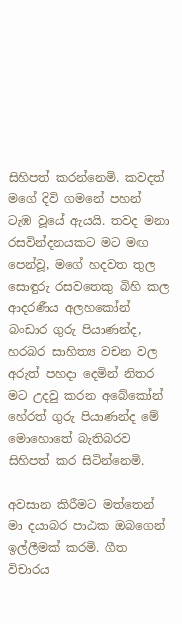සිහිපත් කරන්නෙමි. කවදත් මගේ දිවි ගමනේ පහන් ටැඹ වූයේ ඇයයි. තවද මනා රසවින්දනයකට මට මඟ පෙන්වූ, මගේ හදවත තුල සොඳුරු රසවතෙකු බිහි කල ආදරණීය අලහකෝන් බංඩාර ගුරු පියාණන්ද, හරබර සාහිත්‍ය වචන වල අරුත් පහදා දෙමින් නිතර මට උදවු කරන අබේකෝන් හේරත් ගුරු පියාණන්ද මේ මොහොතේ බැතිබරව සිහිපත් කර සිටින්නෙමි.

අවසාන කිරීමට මත්තෙන් මා දයාබර පාඨක ඔබගෙන් ඉල්ලීමක් කරමි. ගීත විචාරය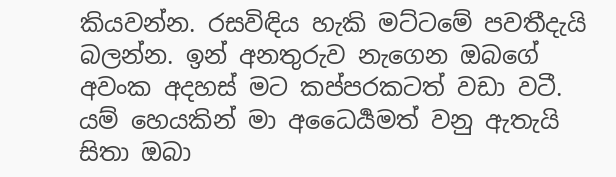කියවන්න. රසවිඳිය හැකි මට්ටමේ පවතීදැයි බලන්න. ඉන් අනතුරුව නැගෙන ඔබගේ අවංක අදහස් මට කප්පරකටත් වඩා වටී. යම් හෙයකින් මා අධෛර්‍යමත් වනු ඇතැයි සිතා ඔබා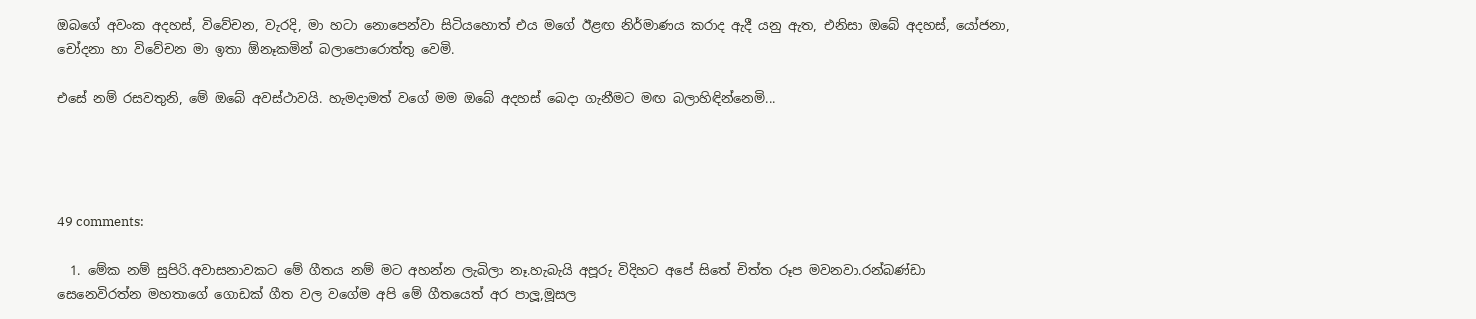ඔබගේ අවංක අදහස්, විවේචන, වැරදි, මා හටා නොපෙන්වා සිටියහොත් එය මගේ ඊළඟ නිර්මාණය කරාද ඇදී යනු ඇත, එනිසා ඔබේ අදහස්, යෝජනා, චෝදනා හා විවේචන මා ඉතා ඕනෑකමින් බලාපොරොත්තු වෙමි.

එසේ නම් රසවතුනි, මේ ඔබේ අවස්ථාවයි. හැමදාමත් වගේ මම ඔබේ අදහස් බෙදා ගැනීමට මඟ බලාහිඳින්නෙමි...




49 comments:

  1. මේක නම් සුපිරි.අවාසනාවකට මේ ගීතය නම් මට අහන්න ලැබිලා නෑ.හැබැයි අපූරු විදිහට අපේ සිතේ චිත්ත රූප මවනවා.රන්බණ්ඩා සෙනෙවිරත්න මහතාගේ ගොඩක් ගීත වල වගේම අපි මේ ගීතයෙත් අර පාලූ,මූසල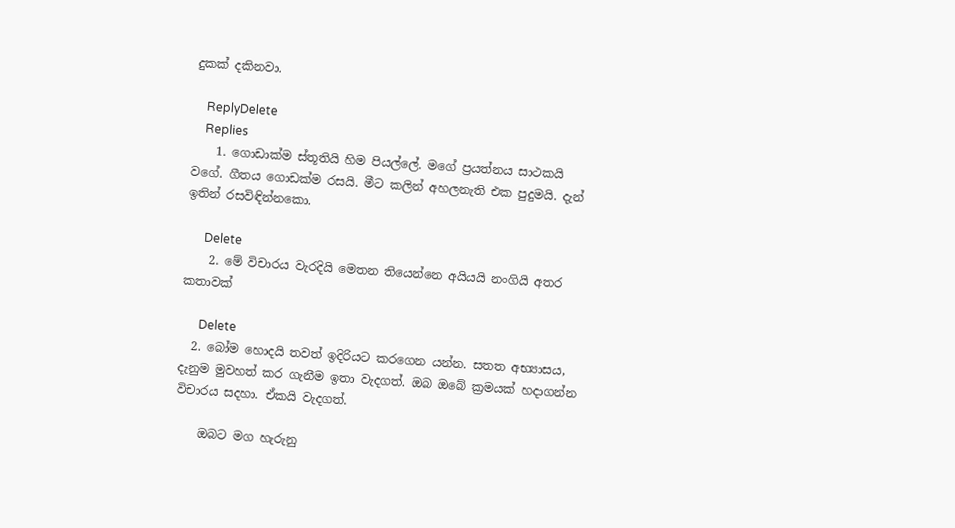දුකක් දකිනවා.

    ReplyDelete
    Replies
    1. ගොඩාක්ම ස්තූතියි හිම පියල්ලේ. මගේ ප්‍රයත්නය සාථකයි වගේ. ගීතය ගොඩක්ම රසයි. මීට කලින් අහලනැති එක පුදුමයි. දැන් ඉතින් රසවිඳින්නකො.

      Delete
    2. මේ විචාරය වැරදියි මෙතන තියෙන්නෙ අයියයි නංගියි අතර කතාවක්

      Delete
  2. බෝම හොදයි තවත් ඉදිරියට කරගෙන යන්න. සතත අභ්‍යාසය, දැනුම මුවහත් කර ගැනීම ඉතා වැදගත්. ඔබ ඔබේ ක්‍රමයක් හදාගන්න විචාරය සදහා. ඒකයි වැදගත්.

    ඔබට මග හැරුනු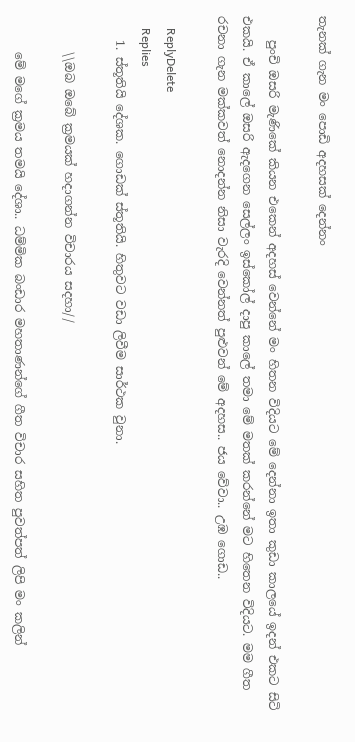තැනක් ගැන මං පොඩි අදහසක් දෙන්නං

    පුංචි ඔසරි මැණිකේ කියන එකෙන් අදහස් වෙන්නේ මං හිතන විදියට මේ දෙන්නා ඉතා කුඩා කාලයේ ඉදන් එකට සිටි එකයි. ඒ කාලේ ඔසරි ඇදගෙන සෙල්ලං ඉස්කෝල් දාපු කාලේ තමා මේ මතක් කරන්නේ මට හිතෙන විදියට. මම ගීත රචනා ගැන මක්කවත් නොදන්න නිසා වැරදි වෙන්නත් පුළුවන් මේ අදහස.. ජය වේවා.. උඹ ගොඩ..

    ReplyDelete
    Replies
    1. ස්තූතියි දේශක. ගොඩක් ස්තූතියි. හිතුවට වඩා ලිවීම සාර්ථක වුනා.

      \\ඔබ ඔබේ ක්‍රමයක් හදාගන්න විචාරය සදහා//

      මේ මගේ ක්‍රමය තමයි දේශා.. ධම්මික බංඩාර මහතාණන්ගේ ගීත විචාර සහිත පුවත්පත් ලිපි මං කලින්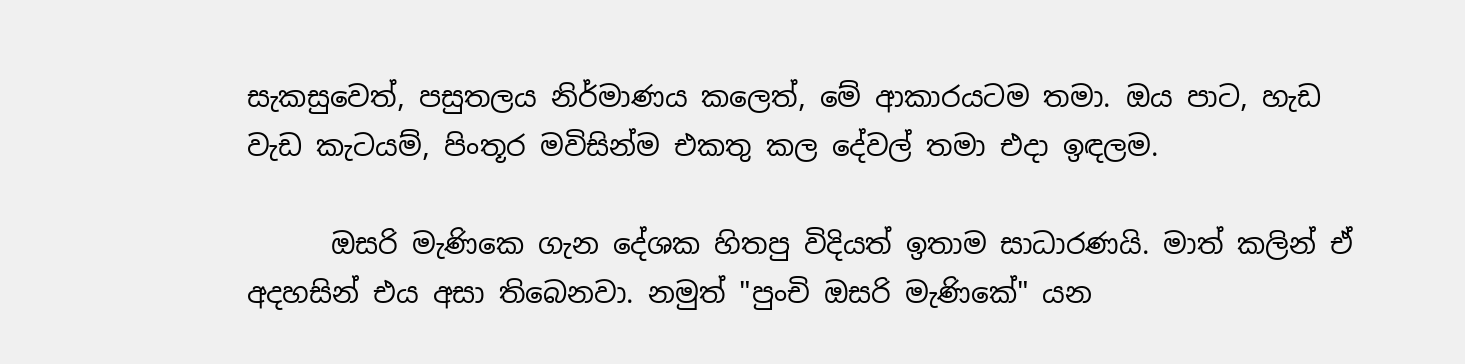සැකසුවෙත්, පසුතලය නිර්මාණය කලෙත්, මේ ආකාරයටම තමා. ඔය පාට, හැඩ වැඩ කැටයම්, පිංතූර මවිසින්ම එකතු කල දේවල් තමා එදා ඉඳලම.

      ඔසරි මැණිකෙ ගැන දේශක හිතපු විදියත් ඉතාම සාධාරණයි. මාත් කලින් ඒ අදහසින් එය අසා තිබෙනවා. නමුත් "පුංචි ඔසරි මැණිකේ" යන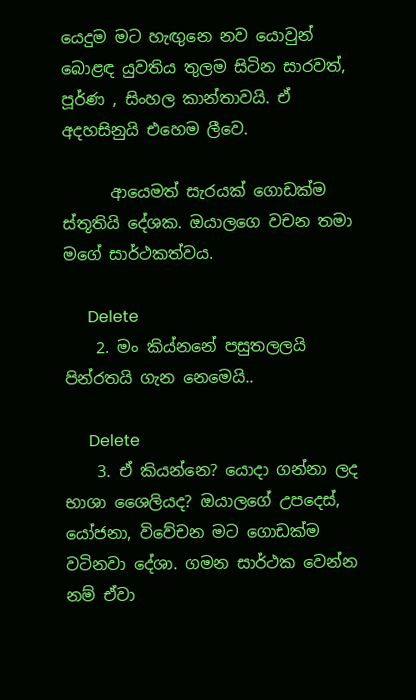යෙදුම මට හැඟුනෙ නව යොවුන් බොළඳ යුවතිය තුලම සිටින සාරවත්, පූර්ණ , සිංහල කාන්තාවයි. ඒ අදහසිනුයි එහෙම ලීවෙ.

      ආයෙමත් සැරයක් ගොඩක්ම ස්තූතියි දේශක. ඔයාලගෙ වචන තමා මගේ සාර්ථකත්වය.

      Delete
    2. මං කිය්නනේ පසුතලලයි පින්රතයි ගැන නෙමෙයි..

      Delete
    3. ඒ කියන්නෙ? යොදා ගන්නා ලද භාශා ශෛලියද? ඔයාලගේ උපදෙස්, යෝජනා, විවේචන මට ගොඩක්ම වටිනවා දේශා. ගමන සාර්ථක වෙන්න නම් ඒවා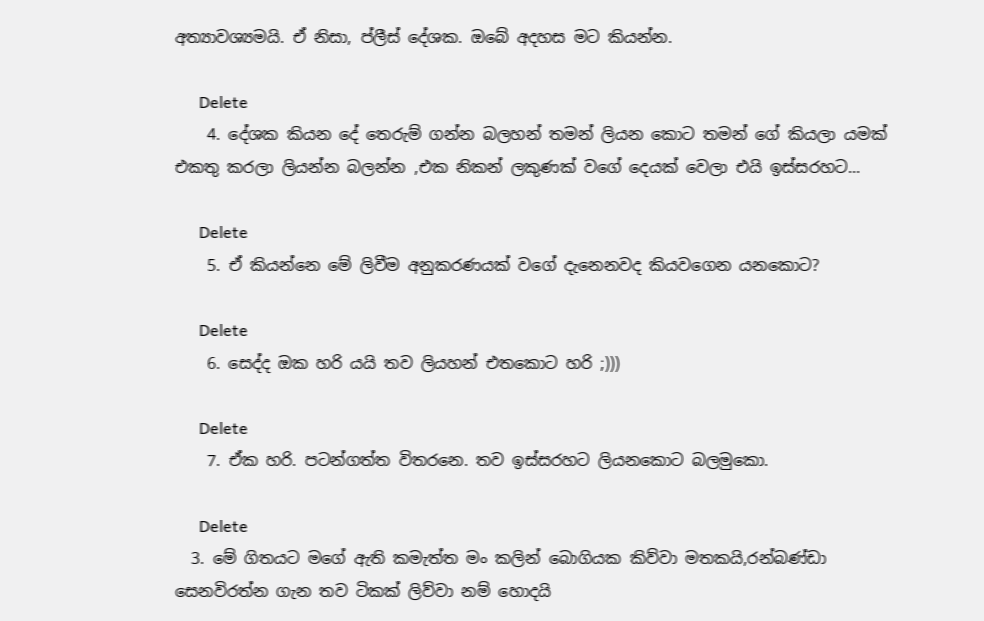අත්‍යාවශ්‍යමයි. ඒ නිසා, ප්ලීස් දේශක. ඔබේ අදහස මට කියන්න.

      Delete
    4. දේශක කියන දේ තෙරුම් ගන්න බලහන් තමන් ලියන කොට තමන් ගේ කියලා යමක් එකතු කරලා ලියන්න බලන්න ,එක නිකන් ලකුණක් වගේ දෙයක් වෙලා එයි ඉස්සරහට...

      Delete
    5. ඒ කියන්නෙ මේ ලිවීම අනුකරණයක් වගේ දැනෙනවද කියවගෙන යනකොට?

      Delete
    6. සෙද්ද ඔක හරි යයි තව ලියහන් එතකොට හරි ;)))

      Delete
    7. ඒක හරි. පටන්ගත්ත විතරනෙ. තව ඉස්සරහට ලියනකොට බලමුකො.

      Delete
  3. මේ ගිතයට මගේ ඇති කමැත්ත මං කලින් බොගියක කිව්වා මතකයි,රන්බණ්ඩා සෙනවිරත්න ගැන තව ටිකක් ලිව්වා නම් හොදයි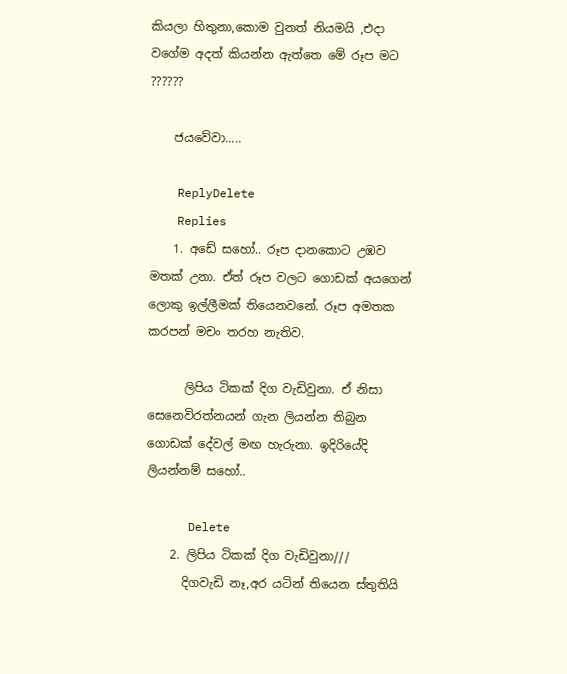කියලා හිතුනා,කොම වුනත් නියමයි ,එදා වගේම අදත් කියන්න ඇත්තෙ මේ රූප මට ??????

    ජයවේවා.....

    ReplyDelete
    Replies
    1. අඩේ සහෝ.. රූප දානකොට උඹව මතක් උනා. ඒත් රූප වලට ගොඩක් අයගෙන් ලොකු ඉල්ලීමක් තියෙනවනේ. රූප අමතක කරපන් මචං තරහ නැතිව.

      ලිපිය ටිකක් දිග වැඩිවුනා. ඒ නිසා සෙනෙවිරත්නයන් ගැන ලියන්න තිබුන ගොඩක් දේවල් මඟ හැරුනා. ඉදිරියේදි ලියන්නම් සහෝ..

      Delete
    2. ලිපිය ටිකක් දිග වැඩිවුනා///
      දිගවැඩි නෑ,අර යටින් තියෙන ස්තුතියි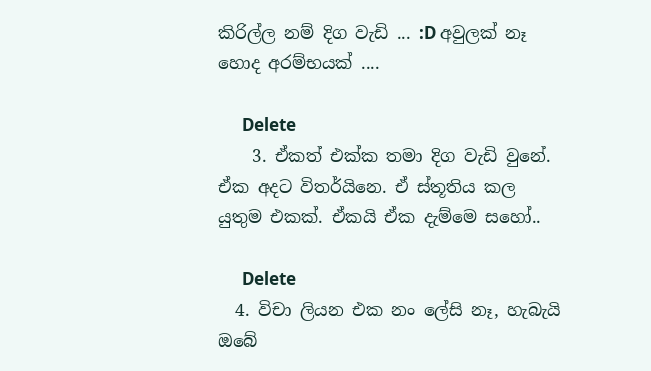කිරිල්ල නම් දිග වැඩි ... :D අවුලක් නෑ හොද අරම්භයක් ....

      Delete
    3. ඒකත් එක්ක තමා දිග වැඩි වුනේ. ඒක අදට විතර්යිනෙ. ඒ ස්තූතිය කල යුතුම එකක්. ඒකයි ඒක දැම්මෙ සහෝ..

      Delete
  4. විචා ලියන එක නං ලේසි නෑ, හැබැයි ඔබේ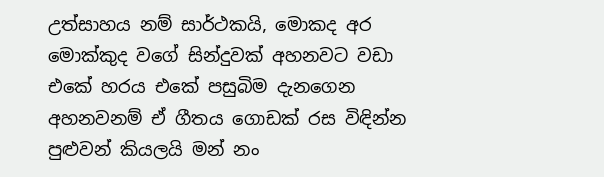උත්සාහය නම් සාර්ථකයි, මොකද අර මොක්කුද වගේ සින්දුවක් අහනවට වඩා එකේ හරය එකේ පසුබිම දැනගෙන අහනවනම් ඒ ගීතය ගොඩක් රස විඳින්න පුළුවන් කියලයි මන් නං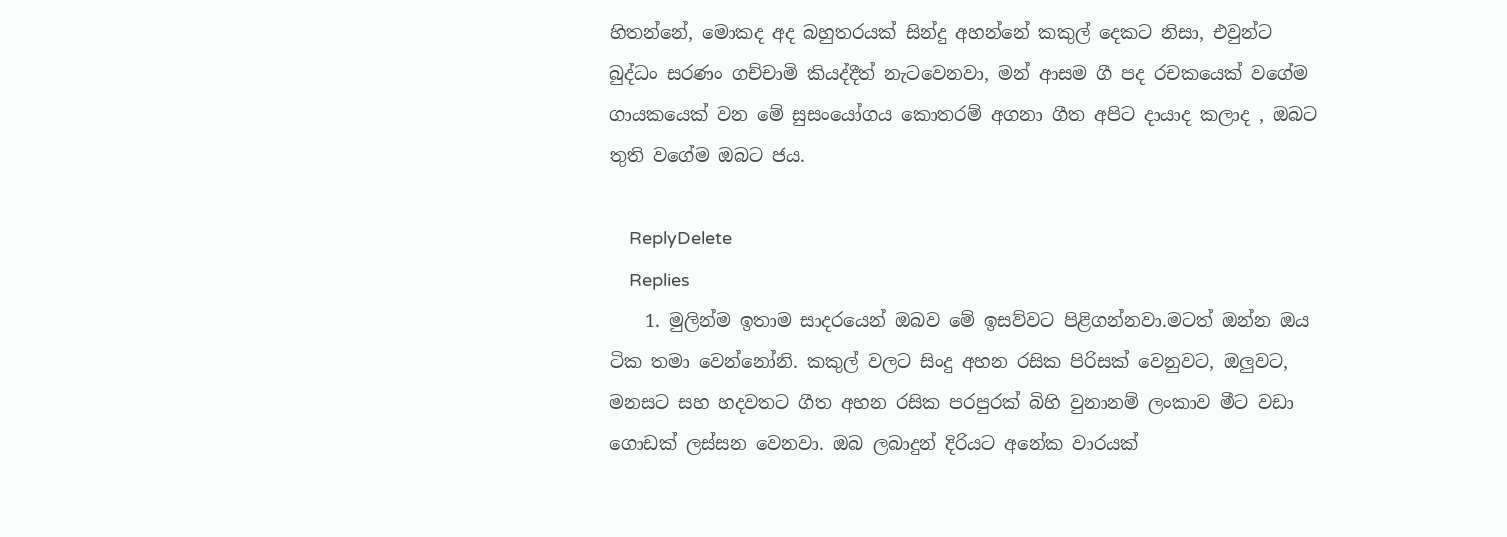හිතන්නේ, මොකද අද බහුතරයක් සින්දු අහන්නේ කකුල් දෙකට නිසා, එවුන්ට බුද්ධං සරණං ගච්චාමි කියද්දීත් නැටවෙනවා, මන් ආසම ගී පද රචකයෙක් වගේම ගායකයෙක් වන මේ සුසංයෝගය කොතරම් අගනා ගීත අපිට දායාද කලාද , ඔබට තුති වගේම ඔබට ජය.

    ReplyDelete
    Replies
    1. මුලින්ම ඉතාම සාදරයෙන් ඔබව මේ ඉසව්වට පිළිගන්නවා.මටත් ඔන්න ඔය ටික තමා වෙන්නෝනි. කකුල් වලට සිංදු අහන රසික පිරිසක් වෙනුවට, ඔලුවට, මනසට සහ හදවතට ගීත අහන රසික පරපුරක් බිහි වුනානම් ලංකාව මීට වඩා ගොඩක් ලස්සන වෙනවා. ඔබ ලබාදුන් දිරියට අනේක වාරයක්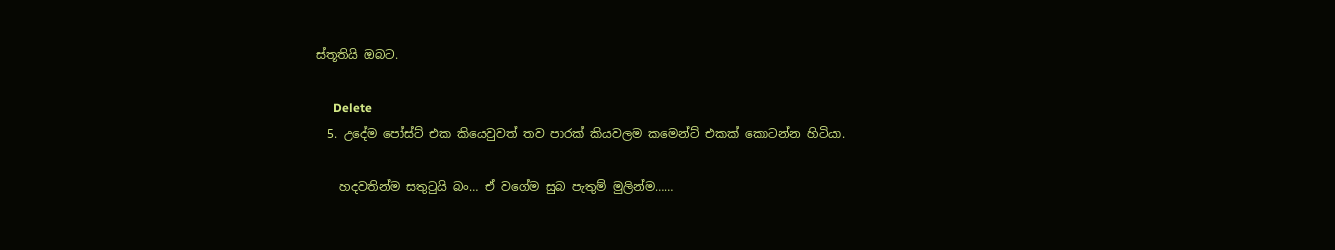ස්තූතියි ඔබට.

      Delete
  5. උදේම පෝස්ට් එක කියෙවුවත් තව පාරක් කියවලම කමෙන්ට් එකක් කොටන්න හිටියා.

    හදවතින්ම සතුටුයි බං… ඒ වගේම සුබ පැතුම් මුලින්ම……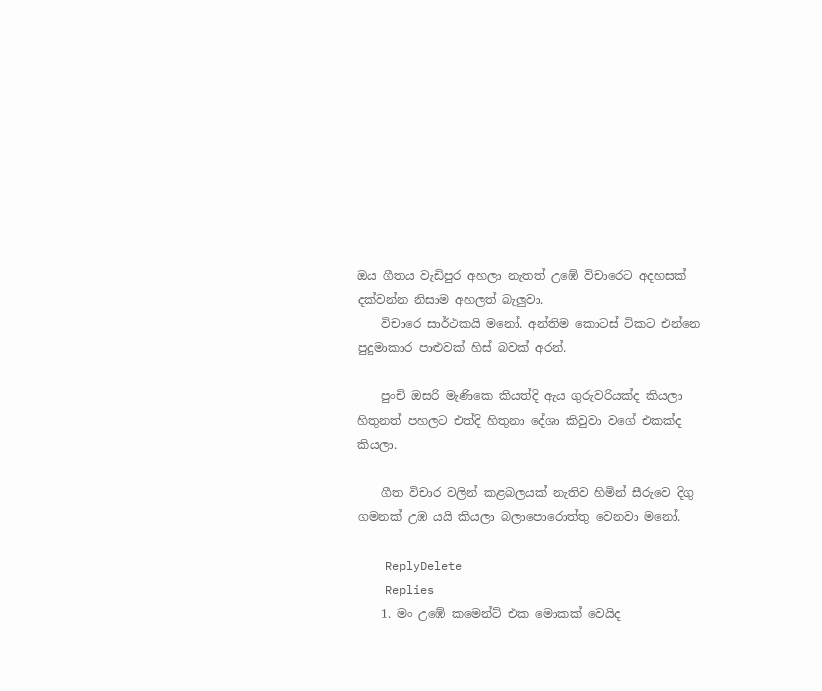ඔය ගීතය වැඩිපුර අහලා නැතත් උඹේ විචාරෙට අදහසක් දක්වන්න නිසාම අහලත් බැලුවා.
    විචාරෙ සාර්ථකයි මනෝ. අන්තිම කොටස් ටිකට එන්නෙ පුදුමාකාර පාළුවක් හිස් බවක් අරන්.

    පුංචි ඔසරි මැණිකෙ කි‍යත්දි ඇය ගුරුවරියක්ද කියලා හිතුනත් පහලට එත්දි හිතුනා දේශා කිවුවා වගේ එකක්ද කියලා.

    ගීත විචාර වලින් කළබලයක් නැතිව හිමින් සීරුවෙ දිගු ගමනක් උඹ යයි කියලා බලාපොරොත්තු වෙනවා මනෝ.

    ReplyDelete
    Replies
    1. මං උඹේ කමෙන්ට් එක මොකක් වෙයිද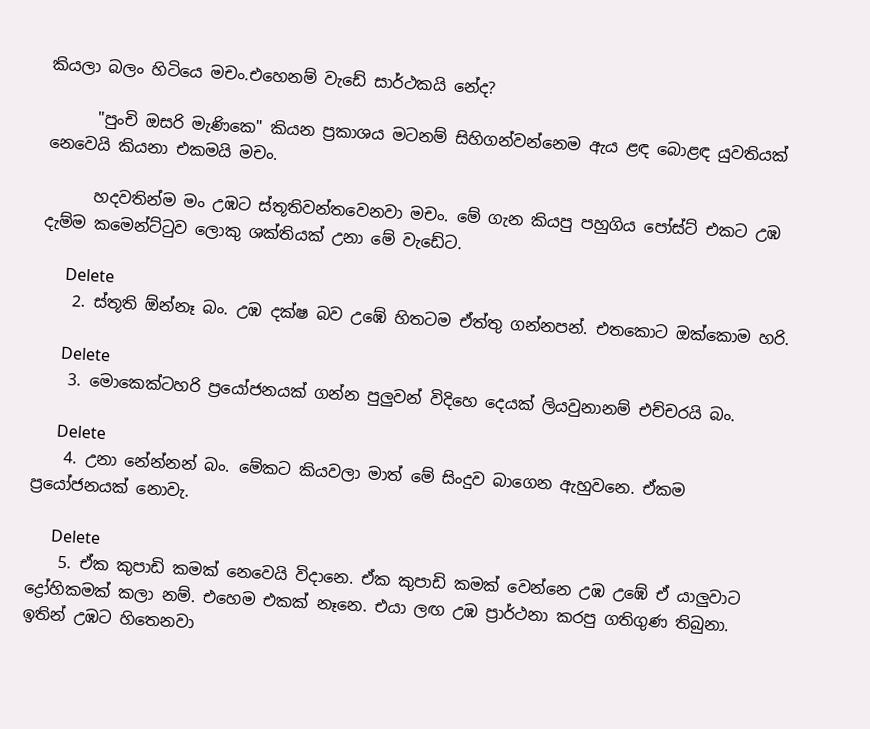කියලා බලං හිටියෙ මචං.එහෙනම් වැඩේ සාර්ථකයි නේද?

      "පුංචි ඔසරි මැණිකෙ" කියන ප්‍රකාශය මටනම් සිහිගන්වන්නෙම ඇය ළඳ බොළඳ යුවතියක් නෙවෙයි කියනා එකමයි මචං.

      හදවතින්ම මං උඹට ස්තූතිවන්තවෙනවා මචං. මේ ගැන කියපු පහුගිය පෝස්ට් එකට උඹ දැම්ම කමෙන්ට්ටුව ලොකු ශක්තියක් උනා මේ වැඩේට.

      Delete
    2. ස්තූති ඕන්නෑ බං. උඹ දක්ෂ බව උඹේ හිතටම ඒත්තු ගන්නපන්. එතකොට ඔක්කොම හරි.

      Delete
    3. මොකෙක්ටහරි ප්‍රයෝජනයක් ගන්න පුලුවන් විදිහෙ දෙයක් ලියවුනානම් එච්චරයි බං.

      Delete
    4. උනා නේන්නන් බං. මේකට කියවලා මාත් මේ සිංදුව බාගෙන ඇහුවනෙ. ඒකම ප්‍රයෝජනයක් නොවැ.

      Delete
    5. ඒක කුපාඩි කමක් නෙවෙයි විදානෙ. ඒක කුපාඩි කමක් වෙන්නෙ උඹ උඹේ ඒ යාලුවාට ද්‍රෝහිකමක් කලා නම්. එහෙම එකක් නෑනෙ. එයා ලඟ උඹ ප්‍රාර්ථනා කරපු ගතිගුණ තිබුනා. ඉතින් උඹට හිතෙනවා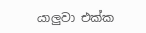යාලුවා එක්ක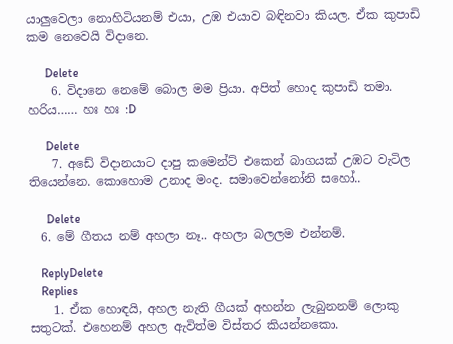යාලුවෙලා නොහිටියනම් එයා, උඹ එයාව බඳිනවා කියල. ඒක කුපාඩි කම නෙවෙයි විදානෙ.

      Delete
    6. විදානෙ නෙමේ බොල මම ප්‍රියා. අපිත් හොද කුපාඩි තමා. හරිය…… හඃ හඃ :D

      Delete
    7. අඩේ විදානයාට දාපු කමෙන්ට් එකෙන් බාගයක් උඹට වැටිල තියෙන්නෙ. කොහොම උනාද මංද. සමාවෙන්නෝනි සහෝ..

      Delete
  6. මේ ගීතය නම් අහලා නෑ.. අහලා බලලම එන්නම්.

    ReplyDelete
    Replies
    1. ඒක හොඳයි, අහල නැති ගීයක් අහන්න ලැබුනනම් ලොකු සතුටක්. එහෙනම් අහල ඇවිත්ම විස්තර කියන්නකො.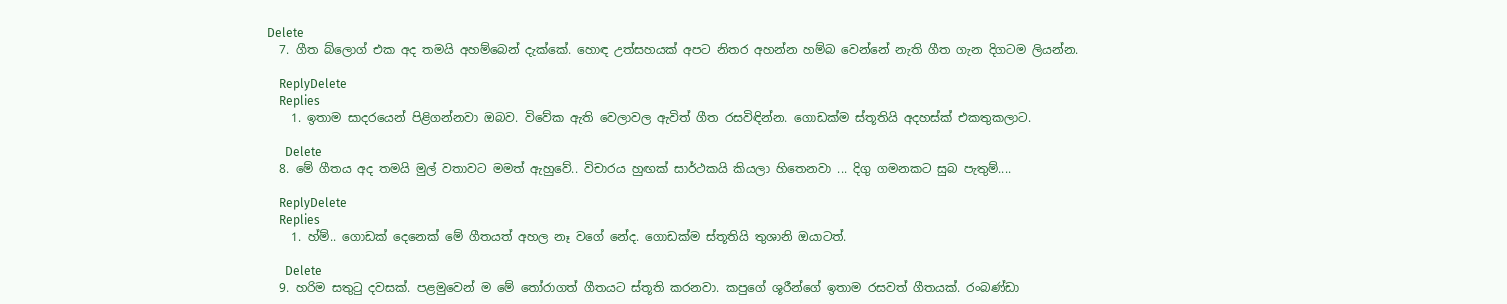Delete
  7. ගීත බ්ලොග් එක අද තමයි අහම්බෙන් දැක්කේ. හොඳ උත්සහයක් අපට නිතර අහන්න හම්බ වෙන්නේ නැති ගීත ගැන දිගටම ලියන්න.

    ReplyDelete
    Replies
    1. ඉතාම සාදරයෙන් පිළිගන්නවා ඔබව. විවේක ඇති වෙලාවල ඇවිත් ගීත රසවිඳින්න. ගොඩක්ම ස්තූතියි අදහස්ක් එකතුකලාට.

      Delete
  8. මේ ගීතය අද තමයි මුල් වතාවට මමත් ඇහුවේ.. විචාරය හුඟක් සාර්ථකයි කියලා හිතෙනවා ... දිගු ගමනකට සුබ පැතුම්....

    ReplyDelete
    Replies
    1. හ්ම්.. ගොඩක් දෙනෙක් මේ ගීතයත් අහල නෑ වගේ නේද. ගොඩක්ම ස්තූතියි තුශානි ඔයාටත්.

      Delete
  9. හරිම සතුටු දවසක්. පළමුවෙන් ම මේ තෝරාගත් ගීතයට ස්තූති කරනවා. කපුගේ ශූරීන්ගේ ඉතාම රසවත් ගීතයක්. රංබණ්ඩා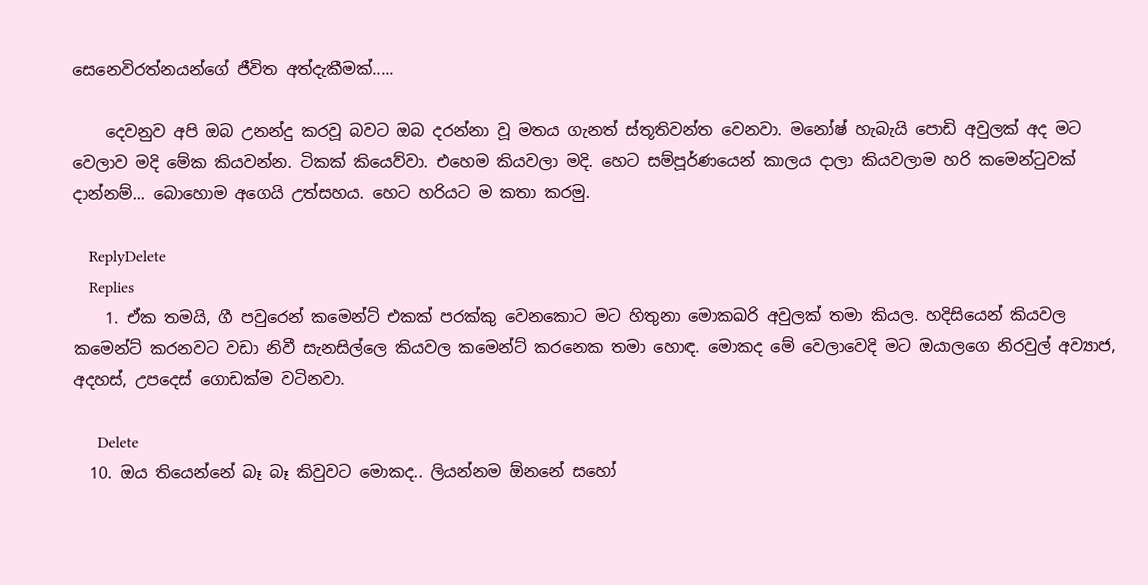සෙනෙවිරත්නයන්ගේ ජීවිත අත්දැකීමක්.....

    දෙවනුව අපි ඔබ උනන්දු කරවූ බවට ඔබ දරන්නා වූ මතය ගැනත් ස්තූතිවන්ත වෙනවා. මනෝෂ් හැබැයි පොඩි අවුලක් අද මට වෙලාව මදි මේක කියවන්න. ටිකක් කියෙව්වා. එහෙම කියවලා මදි. හෙට සම්පූර්ණයෙන් කාලය දාලා කියවලාම හරි කමෙන්ටුවක් දාන්නම්... බොහොම අගෙයි උත්සහය. හෙට හරියට ම කතා කරමු.

    ReplyDelete
    Replies
    1. ඒක තමයි, ගී පවුරෙන් කමෙන්ට් එකක් පරක්කු වෙනකොට මට හිතුනා මොකඛරි අවුලක් තමා කියල. හදිසියෙන් කියවල කමෙන්ට් කරනවට වඩා නිවී සැනසිල්ලෙ කියවල කමෙන්ට් කරනෙක තමා හොඳ. මොකද මේ වෙලාවෙදි මට ඔයාලගෙ නිරවුල් අව්‍යාජ, අදහස්, උපදෙස් ගොඩක්ම වටිනවා.

      Delete
  10. ඔය තියෙන්නේ බෑ බෑ කිවුවට මොකද.. ලියන්නම ඕනනේ සහෝ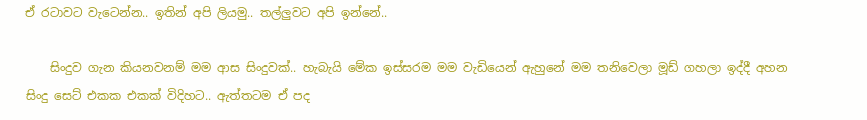ඒ රටාවට වැටෙන්න.. ඉතින් අපි ලියමු.. තල්ලුවට අපි ඉන්නේ..

    සිංදුව ගැන කියනවනම් මම ආස සිංදුවක්.. හැබැයි මේක ඉස්සරම මම වැඩියෙන් ඇහුනේ මම තනිවෙලා මූඩ් ගහලා ඉද්දී අහන සිංදු සෙට් එකක එකක් විදිහට.. ඇත්තටම ඒ පද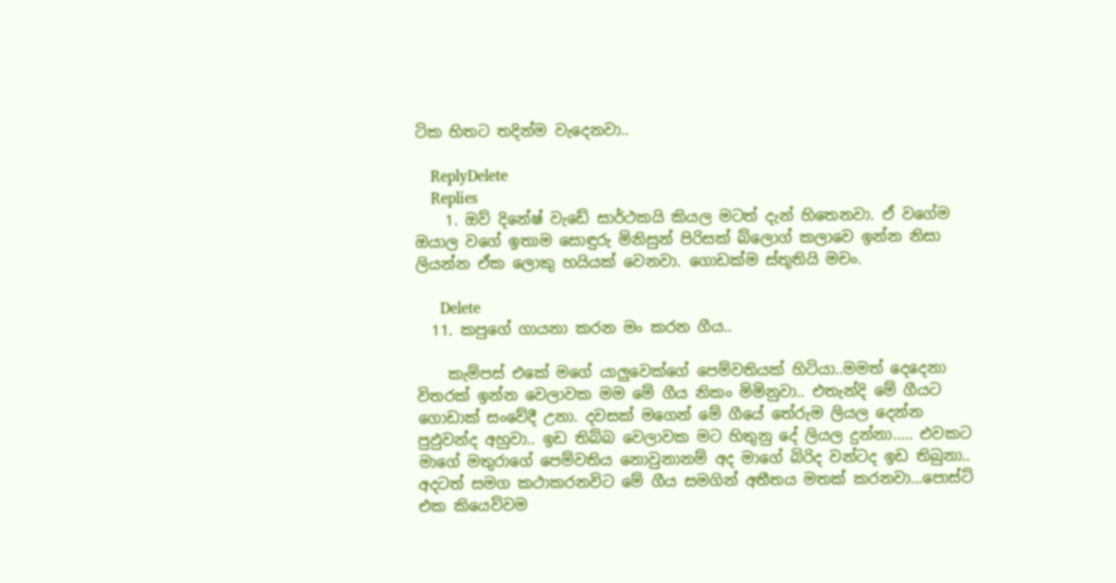ටික හිතට තදින්ම වැදෙනවා..

    ReplyDelete
    Replies
    1. ඔව් දිනේෂ් වැඩේ සාර්ථකයි කියල මටත් දැන් හිතෙනවා. ඒ වගේම ඔයාල වගේ ඉතාම සොඳුරු මිනිසුන් පිරිසක් බ්ලොග් කලාවෙ ඉන්න නිසා ලියන්න ඒක ලොකු හයියක් වෙනවා. ගොඩක්ම ස්තූතියි මචං.

      Delete
  11. කපුගේ ගායනා කරන මං කරන ගීය..

    කැම්පස් එකේ මගේ යාලුවෙක්ගේ පෙම්වතියක් හිටියා..මමත් දෙදෙනා විතරක් ඉන්න වෙලාවක මම මේ ගීය නිකං මිමිනුවා.. එතැන්දි මේ ගීයට ගොඩාක් සංවේදී උනා. දවසක් මගෙන් මේ ගීයේ තේරුම ලියල දෙන්න පුඵුවන්ද අහුවා.. ඉඩ තිබ්බ වෙලාවක මට හිතුනු දේ ලියල දුන්නා..... එවකට මාගේ මතුරාගේ පෙම්වතිය නොවුනානම් අද මාගේ බිරිද වන්ටද ඉඩ තිබුනා.. අදටත් සමග කථාකරනවිට මේ ගීය සමගින් අතීතය මතක් කරනවා...පොස්ට් එක කියෙව්වම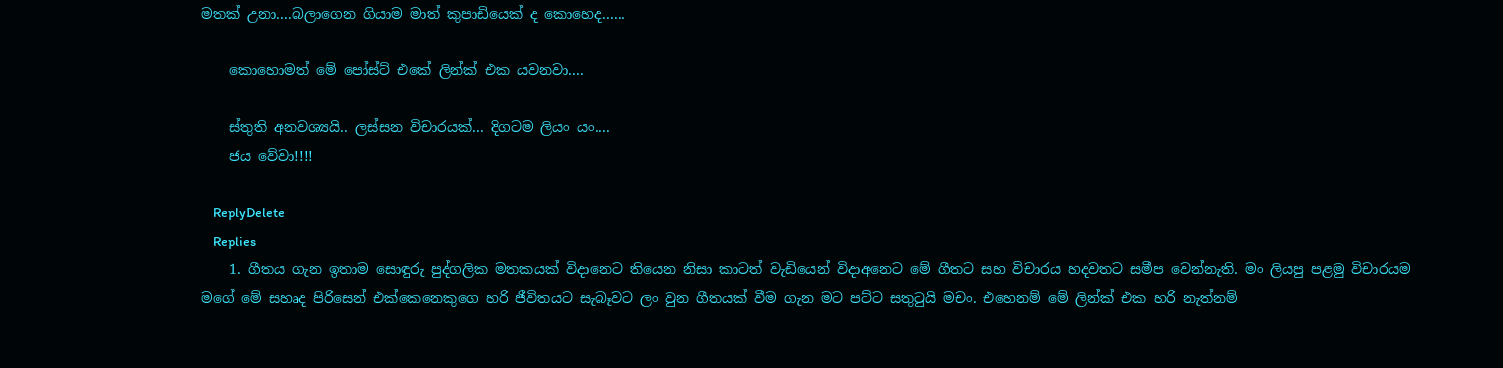මතක් උනා....බලාගෙන ගියාම මාත් කුපාඩියෙක් ද කොහෙද......

    කොහොමත් මේ පෝස්ට් එකේ ලින්ක් එක යවනවා....

    ස්තුති අනවශ්‍යයි.. ලස්සන විචාරයක්... දිගටම ලියං යං....
    ජය වේවා!!!!

    ReplyDelete
    Replies
    1. ගීතය ගැන ඉතාම සොඳුරු පුද්ගලික මතකයක් විදානෙට තියෙන නිසා කාටත් වැඩියෙන් විදාඅනෙට මේ ගීතට සහ විචාරය හදවතට සමීප වෙන්නැති. මං ලියපු පළමු විචාරයම මගේ මේ සහෘද පිරිසෙන් එක්කෙනෙකුගෙ හරි ජීවිතයට සැබෑවට ලං වුන ගීතයක් වීම ගැන මට පට්ට සතුටුයි මචං. එහෙනම් මේ ලින්ක් එක හරි නැත්නම්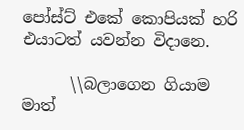පෝස්ට් එකේ කොපියක් හරි එයාටත් යවන්න විදානෙ.

      \\බලාගෙන ගියාම මාත්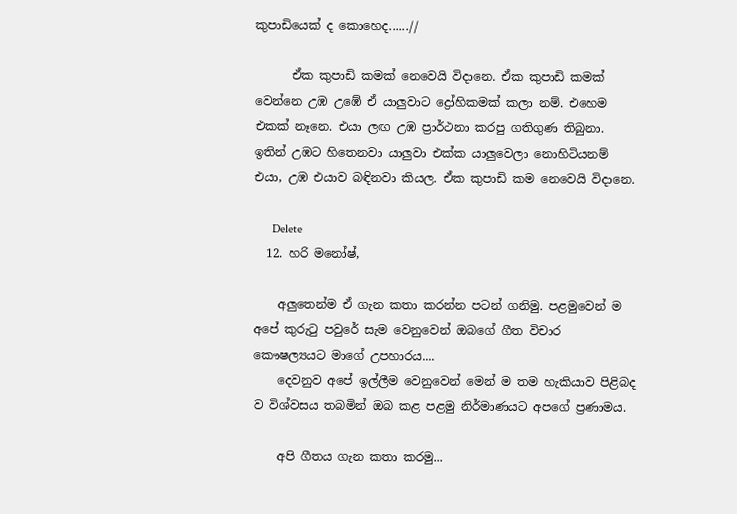කුපාඩියෙක් ද කොහෙද......//

      ඒක කුපාඩි කමක් නෙවෙයි විදානෙ. ඒක කුපාඩි කමක් වෙන්නෙ උඹ උඹේ ඒ යාලුවාට ද්‍රෝහිකමක් කලා නම්. එහෙම එකක් නෑනෙ. එයා ලඟ උඹ ප්‍රාර්ථනා කරපු ගතිගුණ තිබුනා. ඉතින් උඹට හිතෙනවා යාලුවා එක්ක යාලුවෙලා නොහිටියනම් එයා, උඹ එයාව බඳිනවා කියල. ඒක කුපාඩි කම නෙවෙයි විදානෙ.

      Delete
  12. හරි මනෝෂ්,

    අලුතෙන්ම ඒ ගැන කතා කරන්න පටන් ගනිමු. පළමුවෙන් ම අපේ කුරුටු පවුරේ සැම වෙනුවෙන් ඔබගේ ගීත විචාර කෞෂල්‍යයට මාගේ උපහාරය....
    දෙවනුව අපේ ඉල්ලීම වෙනුවෙන් මෙන් ම තම හැකියාව පිළිබද ව විශ්වසය තබමින් ඔබ කළ පළමු නිර්මාණයට අපගේ ප්‍රණාමය.

    අපි ගීතය ගැන කතා කරමු...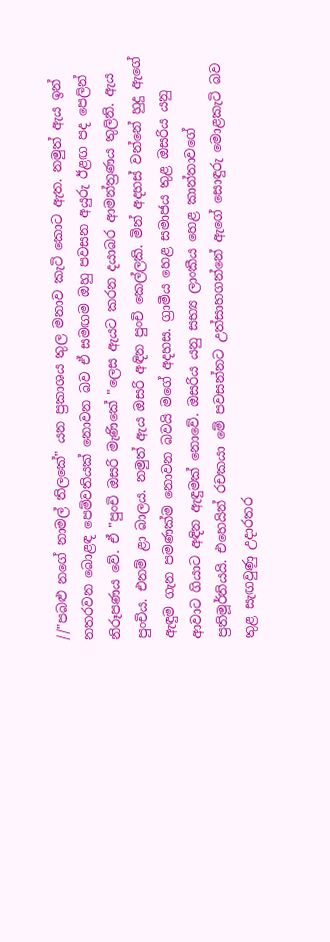//"පබළු නගේ නාමල් තිලකේ" යන ප්‍රකාශය තුල මනාව කැටි කොට ඇත. නමුත් ඇය ඉන් නතරවන බොළඳ පෙම්වතියක් නොවන බව ඒ සමඟම ඔහු පවසන අයුරු ඊළඟ පද පෙලින් නිරූපණය වේ. ඒ "පුංචි ඔසරි මැණිකේ "ලෙස ඇයට කරන දයාබර ආමන්ත්‍රණය තුලිනි. ඇය පුංචිය. එනම් ළා බාලය. නමුත් ඇය ඔසරි අඳින පුංචි කෙල්ලකි. මින් අදහස් වන්නේ හුදු ඇගේ ඇඳුම ගැන පමණක්ම නොවන බවයි මගේ අදහස. ග්‍රාමීය හෙළ සමාජය තුළ ඔසරිය යනු ආවාට ගියාට අඳින ඇඳුමක් නොවේ. ඔසරිය යනු සභ්‍ය ලාංකීය හෙළ කාන්තාවගේ ප්‍රතිමූර්තියයි. එහෙයින් රචකයා මේ පවසන්නට උත්සාහගන්නේ ඇගේ සොඳුරු මොළකැටි බව තුළ සැඟවුණු උදාරතර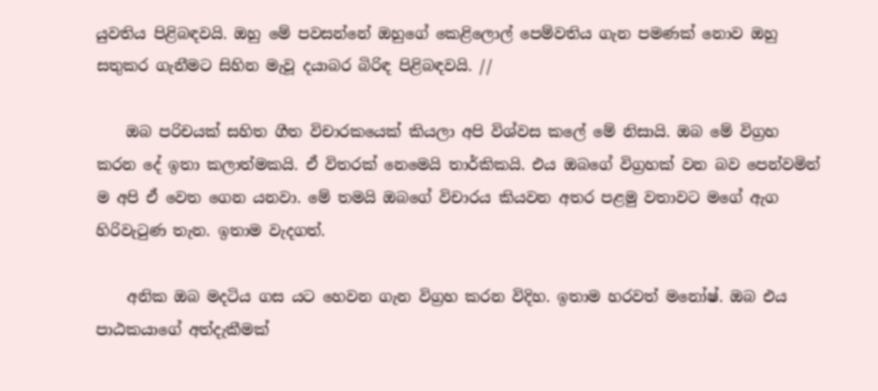යුවතිය පිළිබඳවයි. ඔහු මේ පවසන්නේ ඔහුගේ කෙළිලොල් පෙම්වතිය ගැන පමණක් නොව ඔහු සතුකර ගැනීමට සිහින මැවූ දයාබර බිරිඳ පිළිබඳවයි. //

    ඔබ පරිචයක් සහිත ගීත විචාරකයෙක් කියලා අපි විශ්වස කලේ මේ නිසායි. ඔබ මේ විග්‍රහ කරන දේ ඉතා කලාත්මකයි. ඒ විතරක් නෙමෙයි තාර්කිකයි. එය ඔබගේ විග්‍රහක් වන බව පෙන්වමින් ම අපි ඒ වෙත ගෙන යනවා. මේ තමයි ඔබගේ විචාරය කියවන අතර පළමු වතාවට මගේ ඇග හිරිවැටුණ තැන. ඉතාම වැදගත්.

    අනික ඔබ මදටිය ගස යට හෙවන ගැන විග්‍රහ කරන විදිහ. ඉතාම හරවත් මනෝෂ්. ඔබ එය පාඨකයාගේ අත්දැකීමක්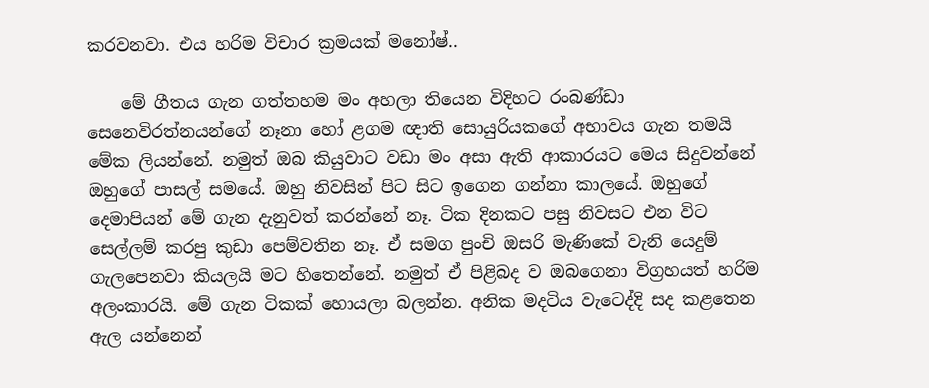කරවනවා. එය හරිම විචාර ක්‍රමයක් මනෝෂ්..

    මේ ගීතය ගැන ගත්තහම මං අහලා තියෙන විදිහට රංබණ්ඩා සෙනෙවිරත්නයන්ගේ නෑනා හෝ ළගම ඥාති සොයුරියකගේ අභාවය ගැන තමයි මේක ලියන්නේ. නමුත් ඔබ කියුවාට වඩා මං අසා ඇති ආකාරයට මෙය සිදුවන්නේ ඔහුගේ පාසල් සමයේ. ඔහු නිවසින් පිට සිට ඉගෙන ගන්නා කාලයේ. ඔහුගේ දෙමාපියන් මේ ගැන දැනුවත් කරන්නේ නෑ. ටික දිනකට පසු නිවසට එන විට සෙල්ලම් කරපු කුඩා පෙම්වතින නෑ. ඒ සමග පුංචි ඔසරි මැණිකේ වැනි යෙදුම් ගැලපෙනවා කියලයි මට හිතෙන්නේ. නමුත් ඒ පිළිබද ව ඔබගෙනා විග්‍රහයත් හරිම අලංකාරයි. මේ ගැන ටිකක් හොයලා බලන්න. අනික මදටිය වැටෙද්දි සද කළතෙන ඇල යන්නෙන්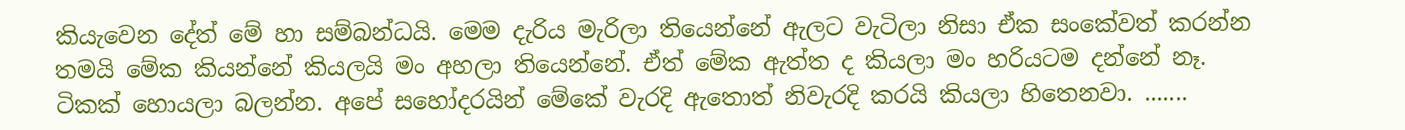කියැවෙන දේත් මේ හා සම්බන්ධයි. මෙම දැරිය මැරිලා තියෙන්නේ ඇලට වැටිලා නිසා ඒක සංකේවත් කරන්න තමයි මේක කියන්නේ කියලයි මං අහලා තියෙන්නේ. ඒත් මේක ඇත්ත ද කියලා මං හරියටම දන්නේ නෑ. ටිකක් හොයලා බලන්න. අපේ සහෝදරයින් මේකේ වැරදි ඇතොත් නිවැරදි කරයි කියලා හිතෙනවා. .......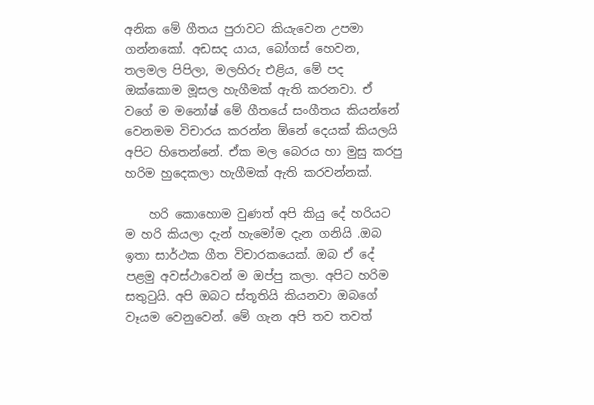අනික මේ ගීතය පුරාවට කියැවෙන උපමා ගන්නකෝ. අඩසද යාය, බෝගස් හෙවන, තලමල පිපිලා, මලහිරු එළිය, මේ පද ඔක්කොම මූසල හැගීමක් ඇති කරනවා. ඒ වගේ ම මනෝෂ් මේ ගීතයේ සංගීතය කියන්නේ වෙනමම විචාරය කරන්න ඕනේ දෙයක් කියලයි අපිට හිතෙන්නේ. ඒක මල බෙරය හා මුසු කරපු හරිම හුදෙකලා හැගීමක් ඇති කරවන්නක්.

    හරි කොහොම වුණත් අපි කියු දේ හරියට ම හරි කියලා දැන් හැමෝම දැන ගනියි .ඔබ ඉතා සාර්ථක ගීත විචාරකයෙක්. ඔබ ඒ දේ පළමු අවස්ථාවෙන් ම ඔප්පු කලා. අපිට හරිම සතුටුයි. අපි ඔබට ස්තූතියි කියනවා ඔබගේ වෑයම වෙනුවෙන්. මේ ගැන අපි තව තවත්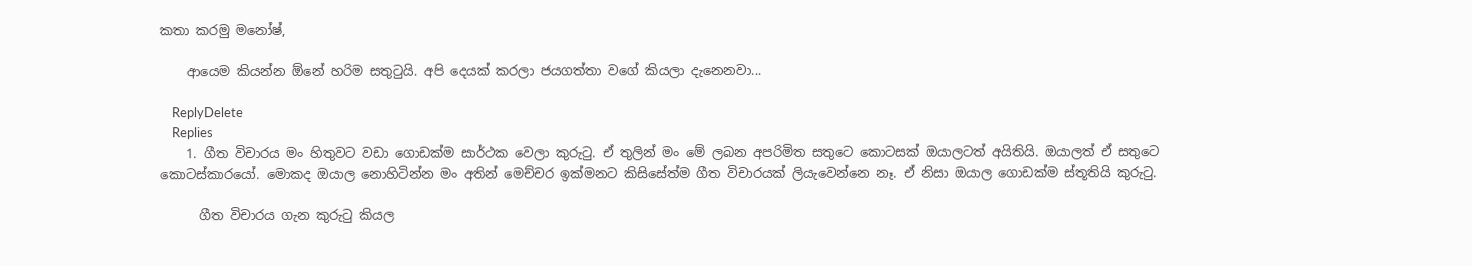කතා කරමු මනෝෂ්,

    ආයෙම කියන්න ඕනේ හරිම සතුටුයි. අපි දෙයක් කරලා ජයගත්තා වගේ කියලා දැනෙනවා...

    ReplyDelete
    Replies
    1. ගීත විචාරය මං හිතුවට වඩා ගොඩක්ම සාර්ථක වෙලා කුරුටු. ඒ තුලින් මං මේ ලබන අපරිමිත සතුටෙ කොටසක් ඔයාලටත් අයිතියි. ඔයාලත් ඒ සතුටෙ කොටස්කාරයෝ. මොකද ඔයාල නොහිටින්න මං අතින් මෙච්චර ඉක්මනට කිසිසේත්ම ගීත විචාරයක් ලි‍යැවෙන්නෙ නෑ. ඒ නිසා ඔයාල ගොඩක්ම ස්තූතියි කුරුටු.

      ගීත විචාරය ගැන කුරුටු කියල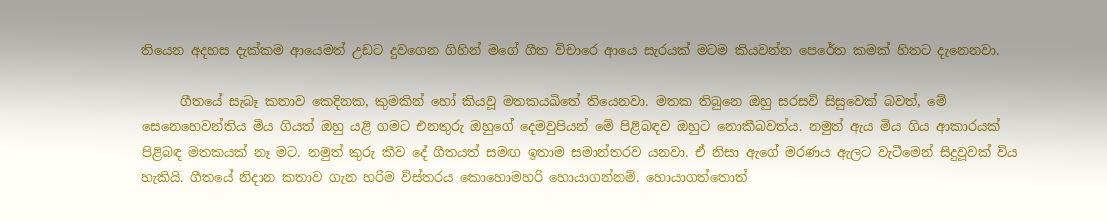තියෙන අදහස දැක්කම ආයෙමත් උඩට දුවගෙන ගිහින් මගේ ගීත විචාරෙ ආයෙ සැරයක් මටම කියවන්න පෙරේත කමක් හිතට දැනෙනවා.

      ගීතයේ සැබෑ කතාව කෙදිනක, කුමකින් හෝ කියවූ මතකයඛිතේ තියෙනවා. මතක තිබුනෙ ඔහු සරසවි සිසුවෙක් බවත්, මේ සෙනෙහෙවන්තිය මිය ගියත් ඔහු යළි ගමට එනතුරු ඔහුගේ දෙමවුපියන් මේ පිළිබඳව ඔහුට නොකීබවත්ය. නමුත් ඇය මිය ගිය ආකාරයක් පිළිබඳ මතකයක් නෑ මට. නමුත් කුරු කීව දේ ගීතයත් සමඟ ඉතාම සමාන්තරව යනවා. ඒ නිසා ඇගේ මරණය ඇලට වැටීමෙන් සිදුවූවක් විය හැකියි. ගීතයේ නිදාන කතාව ගැන හරිම විස්තරය කොහොමහරි හොයාගන්නම්. හොයාගත්තොත්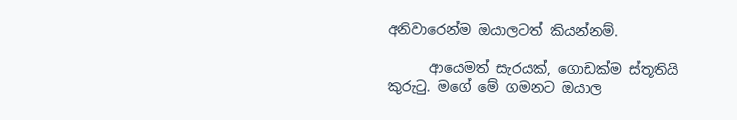අනිවාරෙන්ම ඔයාලටත් කියන්නම්.

      ආයෙමත් සැරයක්, ගොඩක්ම ස්තූතියි කුරුටු. මගේ මේ ගමනට ඔයාල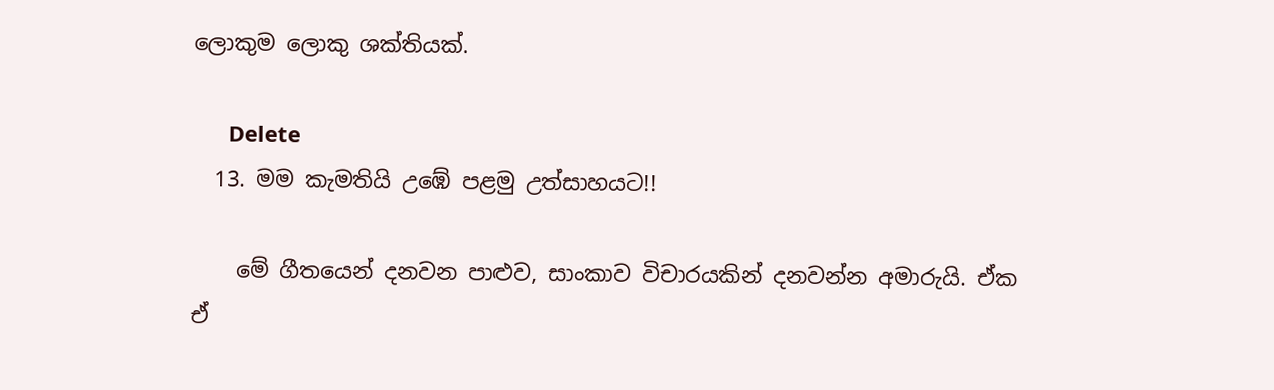ලොකුම ලොකු ශක්තියක්.

      Delete
  13. මම කැමතියි උඹේ පළමු උත්සාහයට!!

    මේ ගීතයෙන් දනවන පාළුව, සාංකාව විචාරයකින් දනවන්න අමාරුයි. ඒක ඒ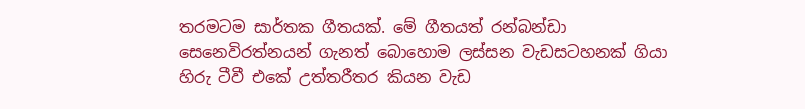තරමටම සාර්තක ගීතයක්. මේ ගීතයත් රන්බන්ඩා සෙනෙවිරත්නයන් ගැනත් බොහොම ලස්සන වැඩසටහනක් ගියා හිරු ටීවී එකේ උත්තරීතර කියන වැඩ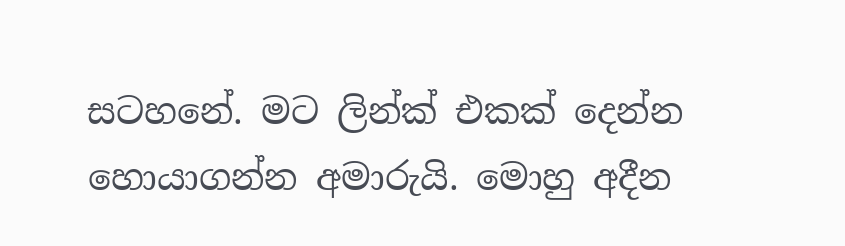සටහනේ. මට ලින්ක් එකක් දෙන්න හොයාගන්න අමාරුයි. මොහු අදීන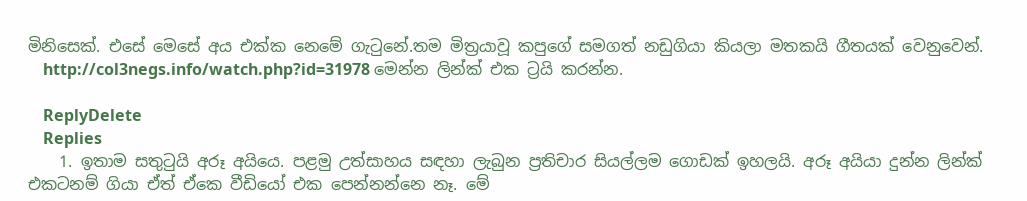මිනිසෙක්. එසේ මෙසේ අය එක්ක නෙමේ ගැටුනේ.තම මිත්‍රයාවූ කපුගේ සමගත් නඩුගියා කියලා මතකයි ගීතයක් වෙනුවෙන්.
    http://col3negs.info/watch.php?id=31978 මෙන්න ලින්ක් එක ට්‍රයි කරන්න.

    ReplyDelete
    Replies
    1. ඉතාම සතුටුයි අරූ අයියෙ. පළමු උත්සාහය සඳහා ලැබුන ප්‍රතිචාර සියල්ලම ගොඩක් ඉහලයි. අරූ අයියා දුන්න ලින්ක් එකටනම් ගියා ඒත් ඒකෙ වීඩියෝ එක පෙන්නන්නෙ නෑ. මේ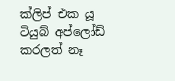ක්ලිප් එක යූ ටියුබ් අප්ලෝඩ් කරලත් නෑ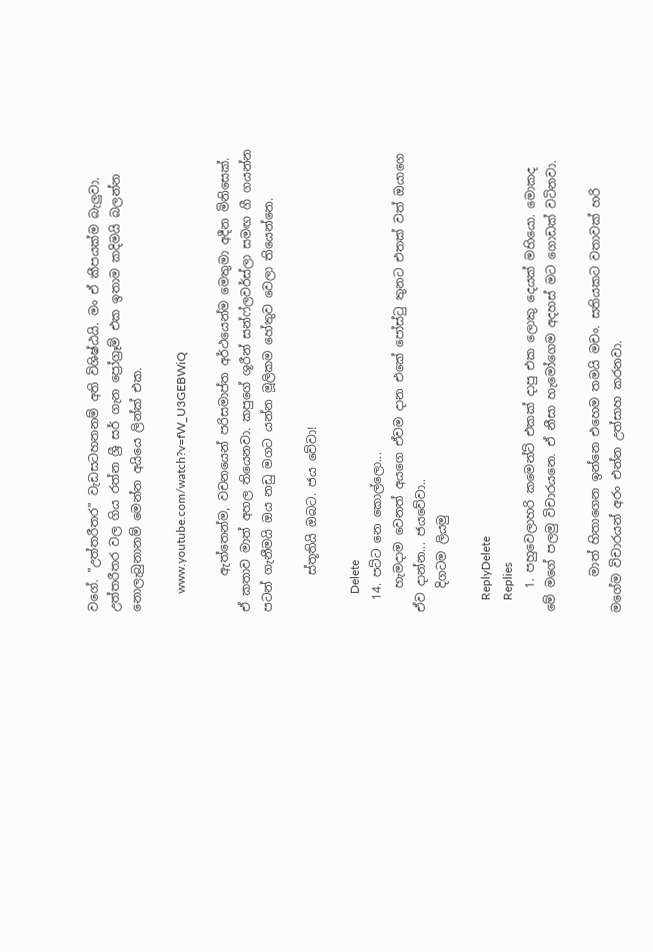වගේ. "උත්තරීතර" වැඩසටහනනම් අති විශිෂ්ඨයි. මං ඒ කීපයක්ම බැලුවා. උත්තරීතර වල ගිය රත්න ශ්‍රී සර් ගැන ප්‍රෝග්‍රෑම් එක ඉතාම කදිමයි බලන්න නොලැබුනානම් මෙන්න අයියෙ ලින්ක් එක.

      www.youtube.com/watch?v=fW_U3GEBWiQ

      ඇත්තෙන්ම, වචනයෙන් පරිසමාප්ත අර්ථයෙන්ම මෙතුමා අදීන මිනිසෙක්. ඒ කතාව මාත් අහල තියෙනවා. කපුගේ ශූරීන් සන්ෆ්ලවර්ස්ලා සමඟ ගී ගයන්න පටන් ගැනීමයි ඔය නඩු මගට යන්න මූලිකම හේතුව වෙලා තියෙන්නෙ.

      ස්තූතියි ඔබට. ජය වේවා!

      Delete
  14. පට්ට නෙ කොල්ලො...
    හැමදාම වෙනත් අයගෙ ඒවම දාන එකේ පෝස්ටු තුනට එතක් වත් ඔයාගෙ ඒව දාන්න... ජයවේවා..
    දිගටම ලියමු

    ReplyDelete
    Replies
    1. පහුවෙලාහරි කමෙන්ට් එකක් දාපු එක ලොකු දෙයක් මහියො. මොකද මේ මගේ පලමු විචාරයනෙ. ඒ නීසා හැමෝගෙම අදහස් මට ගොඩක් වටිනවා.

      මාත් හිතාගෙන ඉන්නෙ එහෙම තමයි මචං. සතියකට වතාවක් හරි මගේම විචාරයන් අරං එන්න උත්සාහ කරනවා.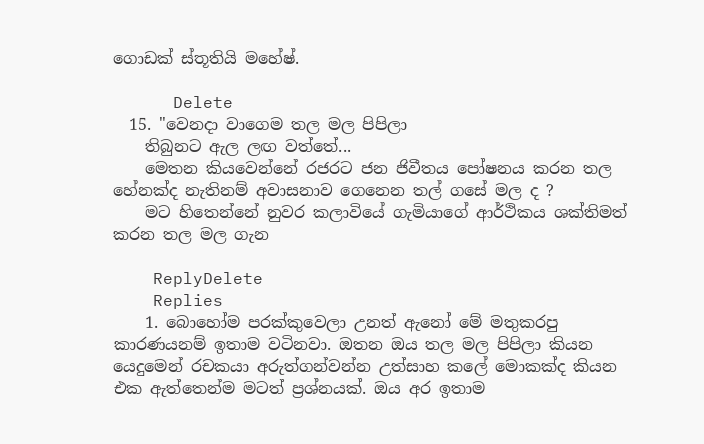ගොඩක් ස්තූතියි මහේෂ්.

      Delete
  15. "වෙනදා වාගෙම තල මල පිපිලා
    තිබුනට ඇල ලඟ වත්තේ...
    මෙතන කියවෙන්නේ රජරට ජන ජිවීතය පෝෂනය කරන තල හේනක්ද නැතිනම් අවාසනාව ගෙනෙන තල් ගසේ මල ද ?
    මට හිතෙන්නේ නුවර කලාවියේ ගැමියාගේ ආර්ථිකය ශක්තිමත් කරන තල මල ගැන

    ReplyDelete
    Replies
    1. බොහෝම පරක්කුවෙලා උනත් ඇනෝ මේ මතුකරපු කාරණයනම් ඉතාම වටිනවා. ඔතන ඔය තල මල පිපිලා කියන යෙදුමෙන් රචකයා අරුත්ගන්වන්න උත්සාහ කලේ මොකක්ද කියන එක ඇත්තෙන්ම මටත් ප්‍රශ්නයක්. ඔය අර ඉතාම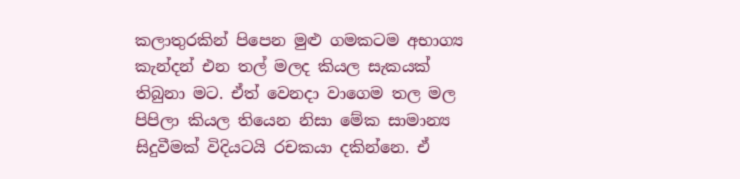කලාතුරකින් පිපෙන මුළු ගමකටම අභාග්‍ය කැන්දන් එන තල් මලද කියල සැකයක් තිබුනා මට. ඒත් වෙනදා වාගෙම තල මල පිපිලා කියල තියෙන නිසා මේක සාමාන්‍ය සිදුවීමක් විදියටයි රචකයා දකින්නෙ. ඒ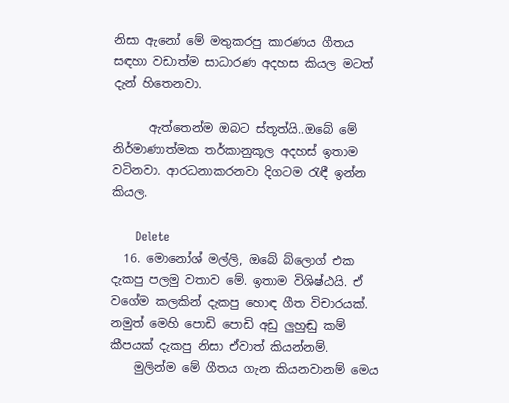නිසා ඇනෝ මේ මතුකරපු කාරණය ගීතය සඳහා වඩාත්ම සාධාරණ අදහස කියල මටත් දැන් හිතෙනවා.

      ඇත්තෙන්ම ඔබට ස්තූත්යි..ඔබේ මේ නිර්මාණාත්මක තර්කානුකූල අදහස් ඉතාම වටිනවා. ආරධනාකරනවා දිගටම රැඳී ඉන්න කියල.

      Delete
  16. මොනෝශ් මල්ලි, ඔබේ බ්ලොග් එක දැකපු පලමු වතාව මේ. ඉතාම විශිෂ්ඨයි. ඒ වගේම කලකින් දැකපු හොඳ ගීත විචාරයක්. නමුත් මෙහි පොඩි පොඩි අඩු ලුහුඬු කම් කීපයක් දැකපු නිසා ඒවාත් කියන්නම්.
    මුලින්ම මේ ගීතය ගැන කියනවානම් මෙය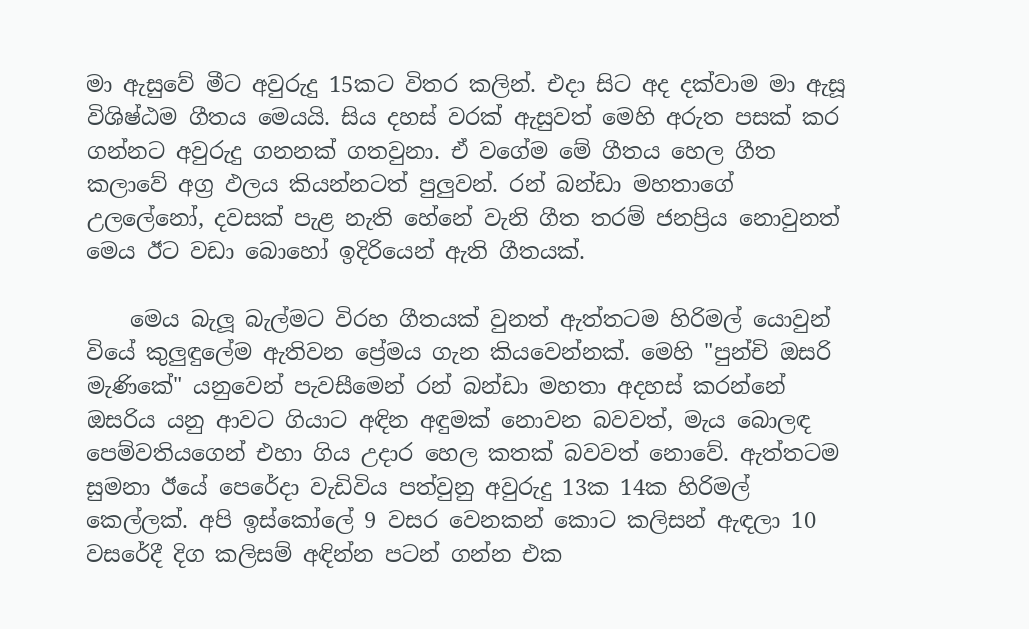මා ඇසුවේ මීට අවුරුදු 15කට විතර කලින්. එදා සිට අද දක්වාම මා ඇසූ විශිෂ්ඨම ගීතය මෙයයි. සිය දහස් වරක් ඇසුවත් මෙහි අරුත පසක් කර ගන්නට අවුරුදු ගනනක් ගතවුනා. ඒ වගේම මේ ගීතය හෙල ගීත කලාවේ අග්‍ර ඵලය කියන්නටත් පුලුවන්. රන් බන්ඩා මහතාගේ උලලේනෝ, දවසක් පැළ නැති හේනේ වැනි ගීත තරම් ජනප්‍රිය නොවුනත් මෙය ඊට වඩා බොහෝ ඉදිරියෙන් ඇති ගීතයක්.

    මෙය බැලූ බැල්මට විරහ ගීතයක් වුනත් ඇත්තටම හිරිමල් යොවුන් වියේ කුලුඳුලේම ඇතිවන ප්‍රේමය ගැන කියවෙන්නක්. මෙහි "පුන්චි ඔසරි මැණිකේ" යනුවෙන් පැවසීමෙන් රන් බන්ඩා මහතා අදහස් කරන්නේ ඔසරිය යනු ආවට ගියාට අඳින අඳුමක් නොවන බවවත්, මැය බොලඳ පෙම්වතියගෙන් එහා ගිය උදාර හෙල කතක් බවවත් නොවේ. ඇත්තටම සුමනා ඊයේ පෙරේදා වැඩිවිය පත්වුනු අවුරුදු 13ක 14ක හිරිමල් කෙල්ලක්. අපි ඉස්කෝලේ 9 වසර වෙනකන් කොට කලිසන් ඇඳලා 10 වසරේදී දිග කලිසම් අඳින්න පටන් ගන්න එක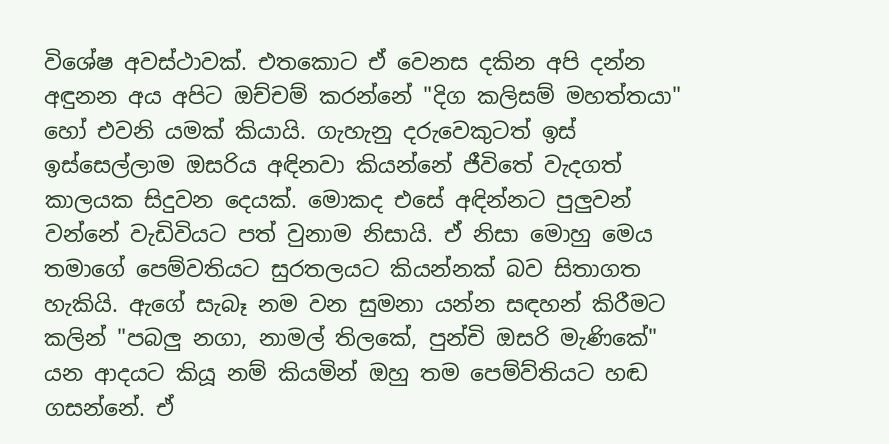විශේෂ අවස්ථාවක්. එතකොට ඒ වෙනස දකින අපි දන්න අඳුනන අය අපිට ඔච්චම් කරන්නේ "දිග කලිසම් මහත්තයා" හෝ එවනි යමක් කියායි. ගැහැනු දරුවෙකුටත් ඉස් ඉස්සෙල්ලාම ඔසරිය අඳිනවා කියන්නේ ජීවිතේ වැදගත් කාලයක සිදුවන දෙයක්. මොකද එසේ අඳින්නට පුලුවන් වන්නේ වැඩිවියට පත් වුනාම නිසායි. ඒ නිසා මොහු මෙය තමාගේ පෙම්වතියට සුරතලයට කියන්නක් බව සිතාගත හැකියි. ඇගේ සැබෑ නම වන සුමනා යන්න සඳහන් කිරීමට කලින් "පබලු නගා, නාමල් තිලකේ, පුන්චි ඔසරි මැණිකේ" යන ආදයට කියූ නම් කියමින් ඔහු තම පෙම්ව්තියට හඬ ගසන්නේ. ඒ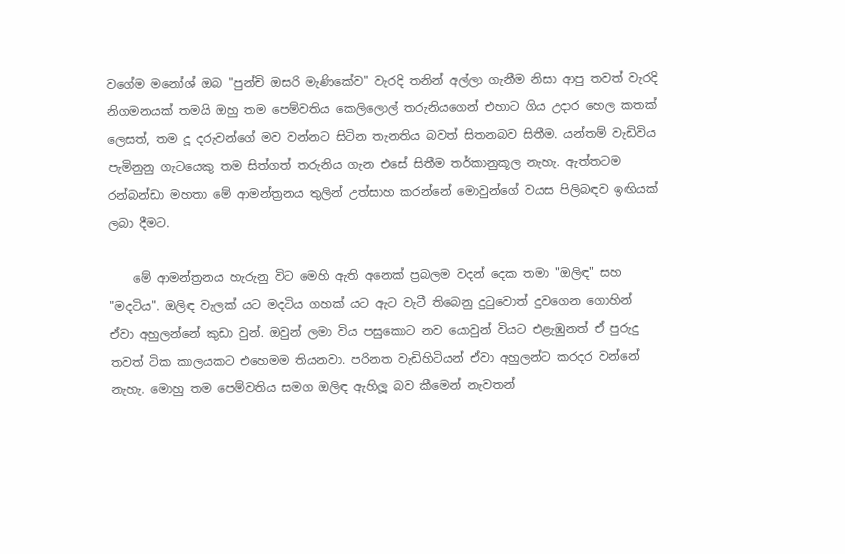වගේම මනෝශ් ඔබ "පුන්චි ඔසරි මැණිකේව" වැරදි තනින් අල්ලා ගැනීම නිසා ආපු තවත් වැරදි නිගමනයක් තමයි ඔහු තම පෙම්වතිය කෙලිලොල් තරුනියගෙන් එහාට ගිය උදාර හෙල කතක් ලෙසත්, තම දූ දරුවන්ගේ මව වන්නට සිටින තැනතිය බවත් සිතනබව සිතීම. යන්තම් වැඩිවිය පැමිනුනු ගැටයෙකු තම සිත්ගත් තරුනිය ගැන එසේ සිතීම තර්කානුකූල නැහැ. ඇත්තටම රන්බන්ඩා මහතා මේ ආමන්ත්‍රනය තුලින් උත්සාහ කරන්නේ මොවුන්ගේ වයස පිලිබඳව ඉඟියක් ලබා දීමට.

    මේ ආමන්ත්‍රනය හැරුනු විට මෙහි ඇති අනෙක් ප්‍රබලම වදන් දෙක තමා "ඔලිඳ" සහ "මදටිය". ඔලිඳ වැලක් යට මදටිය ගහක් යට ඇට වැටී තිබෙනු දුටුවොත් දුවගෙන ගොහින් ඒවා අහුලන්නේ කුඩා වුන්. ඔවුන් ලමා විය පසුකොට නව යොවුන් වියට එළැඹුනත් ඒ පුරුදු තවත් ටික කාලයකට එහෙමම තියනවා. පරිනත වැඩිහිටියන් ඒවා අහුලන්ට කරදර වන්නේ නැහැ. මොහු තම පෙම්වතිය සමග ඔලිඳ ඇහිලූ බව කීමෙන් නැවතන්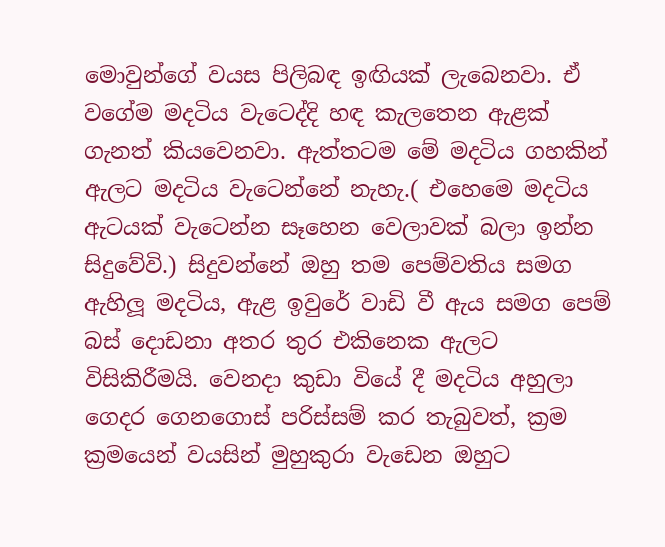මොවුන්ගේ වයස පිලිබඳ ඉඟියක් ලැබෙනවා. ඒ වගේම මදටිය වැටෙද්දි හඳ කැලතෙන ඇළක් ගැනත් කියවෙනවා. ඇත්තටම මේ මදටිය ගහකින් ඇලට මදටිය වැටෙන්නේ නැහැ.( එහෙමෙ මදටිය ඇටයක් වැටෙන්න සෑහෙන වෙලාවක් බලා ඉන්න සිදුවේවි.) සිදුවන්නේ ඔහු තම පෙම්වතිය සමග ඇහිලූ මදටිය, ඇළ ඉවුරේ වාඩි වී ඇය සමග පෙම් බස් දොඩනා අතර තුර එකිනෙක ඇලට විසිකිරීමයි. වෙනදා කුඩා වියේ දී මදටිය අහුලා ගෙදර ගෙනගොස් පරිස්සම් කර තැබුවත්, ක්‍රම ක්‍රමයෙන් වයසින් මුහුකුරා වැඩෙන ඔහුට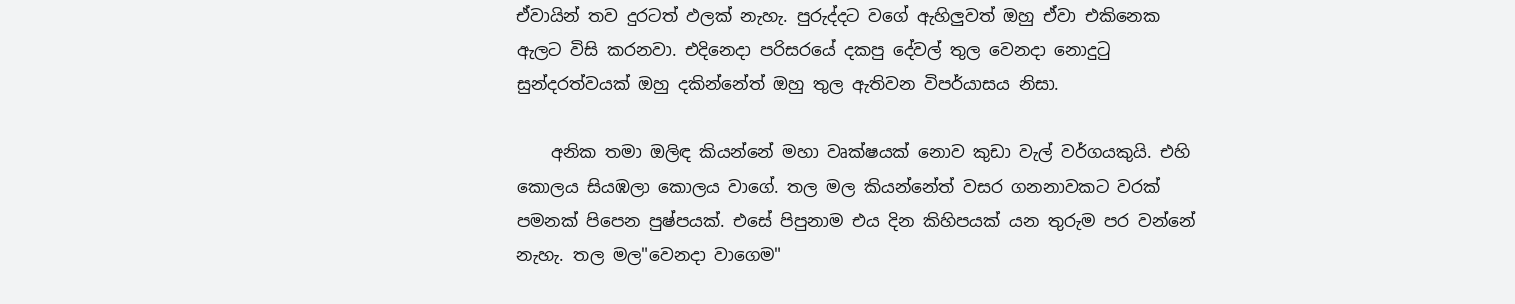ඒවායින් තව දුරටත් ඵලක් නැහැ. පුරුද්දට වගේ ඇහිලුවත් ඔහු ඒවා එකිනෙක ඇලට විසි කරනවා. එදිනෙදා පරිසරයේ දකපු දේවල් තුල වෙනදා නොදුටු සුන්දරත්වයක් ඔහු දකින්නේත් ඔහු තුල ඇතිවන විපර්යාසය නිසා.

    අනික තමා ඔලිඳ කියන්නේ මහා වෘක්ෂයක් නොව කුඩා වැල් වර්ගයකුයි. එහි කොලය සියඹලා කොලය වාගේ. තල මල කියන්නේත් වසර ගනනාවකට වරක් පමනක් පිපෙන පුෂ්පයක්. එසේ පිපුනාම එය දින කිහිපයක් යන තුරුම පර වන්නේ නැහැ. තල මල"වෙනදා වාගෙම"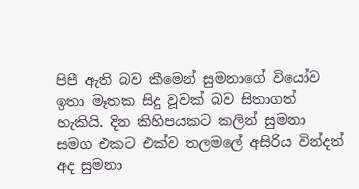පිපී ඇති බව කීමෙන් සුමනාගේ වියෝව ඉතා මෑතක සිදු වූවක් බව සිතාගත් හැකියි. දින කිහිපයකට කලින් සුමනා සමග එකට එක්ව තලමලේ අසිරිය වින්දත් අද සුමනා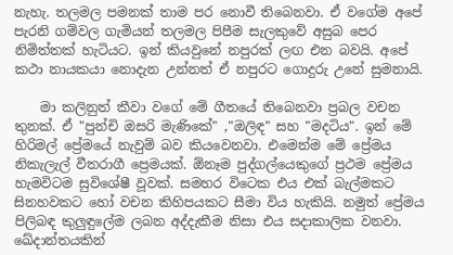නැහැ. තලමල පමනක් තාම පර නොවී තිබෙනවා. ඒ වගේම අපේ පැරනි ගම්වල ගැමියන් තලමල පිපීම සැලකුවේ අසුබ පෙර නිමිත්තක් හැටියට. ඉන් කියවුනේ නපුරක් ලඟ එන බවයි. අපේ කථා නායකයා නොදැන උන්නත් ඒ නපුරට ගොදුරු උනේ සුමනායි.

    මා කලිනුත් කීවා වගේ මේ ගීතයේ තිබෙනවා ප්‍රබල වචන තුනක්. ඒ "පුන්චි ඔසරි මැණිකේ" ,"ඔලිඳ" සහ "මදටිය". ඉන් මේ හිරිමල් ප්‍රේමයේ නැවුම් බව කියවෙනවා. එමෙන්ම මේ ප්‍රේමය නිකැලැල් වීතරාගී ප්‍රෙමයක්. ඕනෑම පුද්ගල්යෙකුගේ ප්‍රථම ප්‍රේමය හැමවිටම සුවිශේෂී වූවක්. සමහර විටෙක එය එක් බැල්මකට සිනහවකට හෝ වචන කිහිපයකට සීමා විය හැකියි. නමුත් ප්‍රේමය පිලිබඳ කුලුඳුලේම ලබන අද්දැකීම නිසා එය සදාකාලික වනවා. ඛේදාන්තයකින්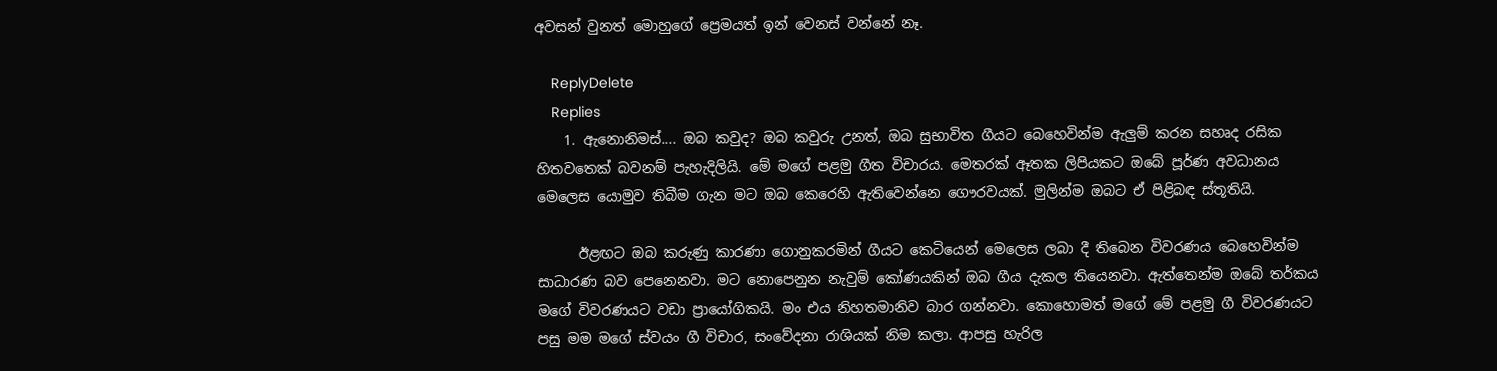අවසන් වුනත් මොහුගේ ප්‍රෙමයත් ඉන් වෙනස් වන්නේ නෑ.

    ReplyDelete
    Replies
    1. ඇනොනිමස්.... ඔබ කවුද? ඔබ කවුරු උනත්, ඔබ සුභාවිත ගීයට බෙහෙවින්ම ඇලුම් කරන සහෘද රසික හිතවතෙක් බවනම් පැහැදිලියි. මේ මගේ පළමු ගීත විචාරය. මෙතරක් ඈතක ලිපියකට ඔබේ පූර්ණ අවධානය මෙලෙස යොමුව තිබීම ගැන මට ඔබ කෙරෙහි ඇතිවෙන්නෙ ගෞරවයක්. මුලින්ම ඔබට ඒ පිළිබඳ ස්තූතියි.

      ඊළඟට ඔබ කරුණු කාරණා ගොනුකරමින් ගීයට කෙටියෙන් මෙලෙස ලබා දී තිබෙන විවරණය බෙහෙවින්ම සාධාරණ බව පෙනෙනවා. මට නොපෙනුන නැවුම් කෝණයකින් ඔබ ගීය දැකල තියෙනවා. ඇත්තෙන්ම ඔබේ තර්කය මගේ විවරණයට වඩා ප්‍රායෝගිකයි. මං එය නිහතමානිව බාර ගන්නවා. කොහොමත් මගේ මේ පළමු ගී විවරණයට පසු මම මගේ ස්වයං ගී විචාර, සංවේදනා රාශියක් නිම කලා. ආපසු හැරිල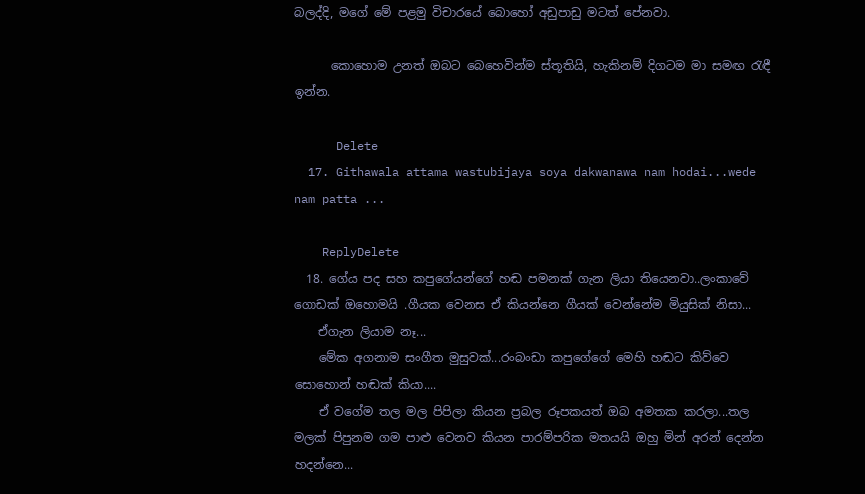බලද්දි, මගේ මේ පළමු විචාරයේ බොහෝ අඩුපාඩු මටත් පේනවා.

      කොහොම උනත් ඔබට බෙහෙවින්ම ස්තූතියි, හැකිනම් දිගටම මා සමඟ රැඳී ඉන්න.

      Delete
  17. Githawala attama wastubijaya soya dakwanawa nam hodai...wede nam patta ...

    ReplyDelete
  18. ගේය පද සහ කපුගේයන්ගේ හඬ පමනක් ගැන ලියා තියෙනවා..ලංකාවේ ගොඩක් ඔහොමයි .ගීයක වෙනස ඒ කියන්නෙ ගීයක් වෙන්නේම මියුසික් නිසා...
    ඒගැන ලියාම නෑ...
    මේක අගනාම සංගීත මුසුවක්...රංබංඩා කපුගේගේ මෙහි හඬට කිව්වෙ සොහොන් හඬක් කියා....
    ඒ වගේම තල මල පිපිලා කියන ප්‍රබල රූපකයත් ඔබ අමතක කරලා...තල මලක් පිපුනම ගම පාළු වෙනව කියන පාරම්පරික මතයයි ඔහු මින් අරන් දෙන්න හදන්නෙ...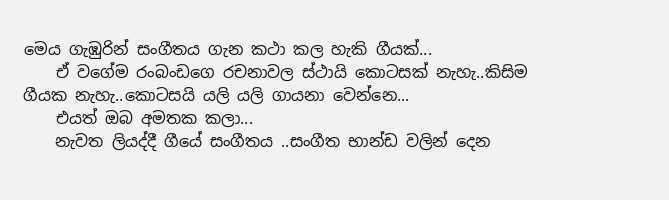මෙය ගැඹුරින් සංගීතය ගැන කථා කල හැකි ගීයක්...
    ඒ වගේම රංබංඩගෙ රචනාවල ස්ථායි කොටසක් නැහැ..කිසිම ගීයක නැහැ..කොටසයි යලි යලි ගායනා වෙන්නෙ...
    එයත් ඔබ අමතක කලා...
    නැවත ලියද්දී ගීයේ සංගීතය ..සංගීත භාන්ඩ වලින් දෙන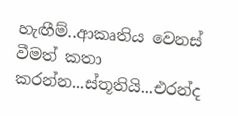හැඟීම්..ආකෘතිය වෙනස් වීමත් කතා කරන්න...ස්තූතියි...එරන්ද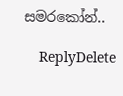සමරකෝන්..

    ReplyDelete